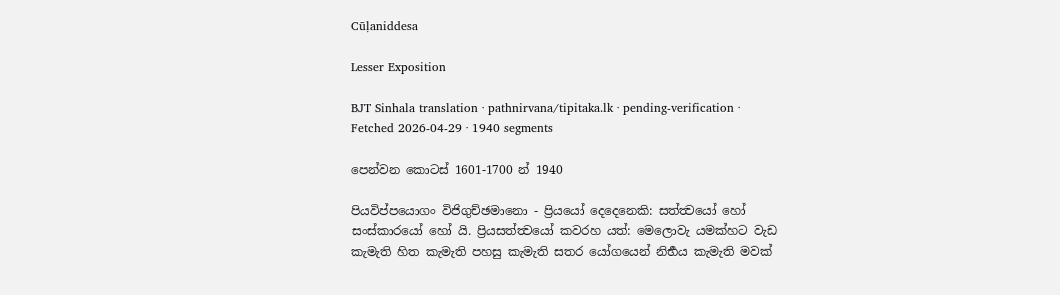Cūḷaniddesa

Lesser Exposition

BJT Sinhala translation · pathnirvana/tipitaka.lk · pending-verification · Fetched 2026-04-29 · 1940 segments

පෙන්වන කොටස් 1601-1700 න් 1940

පියවිප්පයොගං විජිගුච්ඡමානො - ප්‍රියයෝ දෙදෙනෙකි: සත්ත්‍වයෝ හෝ සංස්කාරයෝ හෝ යි. ප්‍රියසත්ත්‍වයෝ කවරහ යත්: මෙලොවැ යමක්හට වැඩ කැමැති හිත කැමැති පහසු කැමැති සතර යෝගයෙන් නිර්‍භය කැමැති මවක්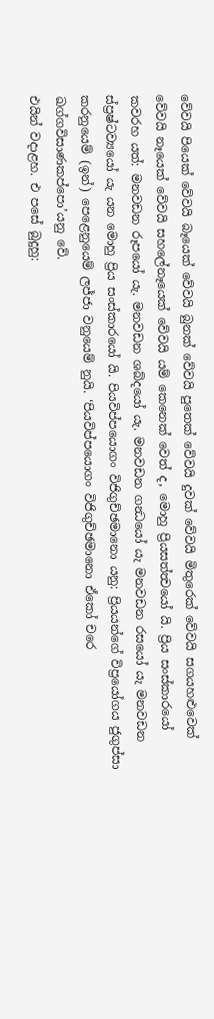වේවයි පියෙක් වේවයි බෑයෙක් වේවයි බුනක් වේවයි පුතෙක් වේවයි දුවක් වේවයි මිතුරෙක් වේවයි සගයහළුවෙක් වේවයි නෑයෙක් වේවයි සහලේනෑයෙක් වේවයි යම් කෙනෙක් වෙත් ද, මොහු ප්‍රියසත්ත්‍වයෝ යි. ප්‍රිය සංස්කාරයෝ කවරහ යත්: මනවඩන රූපයෝ යැ. මනවඩන ශබ්දයෝ යැ. මනවඩන ගන්‍ධයෝ යැ මනවඩන රසයෝ යැ මනවඩන ස්ප්‍රෂ්ටව්‍යයෝ යැ යන මොහු ප්‍රිය සංස්කාරයෝ යි. පියවිප්පයොගං විජිගුච්ඡමානො යනු: ප්‍රියයන්ගේ විප්‍රයෝගය ජුගුප්සා කරනුයෙම් (ඉන්) පෙළෙනුයෙම් ලජ්ජා වනුයෙම් නුයි. ‘පියවිප්පයොගං විජිගුච්ඡමානො ඒකෝ චරෙ ඛග්ගවිසාණකප්පො’යනු වේ.
එයින් වදාළහ. එ පසේ බුදුහු: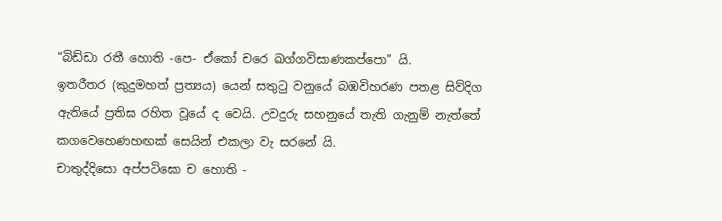“බිඩ්ඩා රතී හොති -පෙ- ඒකෝ චරෙ ඛග්ගවිසාණකප්පො” යි.
ඉතරීතර (කුදුමහත් ප්‍රත්‍යය) යෙන් සතුටු වනුයේ බඹවිහරණ පතළ සිව්දිග ඇතියේ ප්‍රතිඝ රහිත වූයේ ද වෙයි. උවදුරු සහනුයේ තැති ගැනුම් නැත්තේ කගවෙහෙණහඟක් සෙයින් එකලා වැ සරනේ යි.
චාතුද්දිසො අප්පටිඝො ච හොති -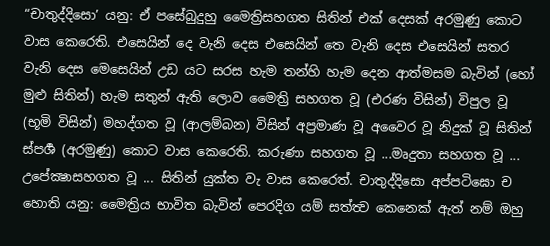“චාතුද්දිසො’ යනු: ඒ පසේබුදුහු මෛත්‍රිසහගත සිතින් එක් දෙසක් අරමුණු කොට වාස කෙරෙති. එසෙයින් දෙ වැනි දෙස එසෙයින් තෙ වැනි දෙස එසෙයින් සතර වැනි දෙස මෙසෙයින් උඩ යට සරස හැම තන්හි හැම දෙන ආත්මසම බැවින් (හෝ මුළු සිතින්) හැම සතුන් ඇති ලොව මෛත්‍රි සහගත වූ (එරණ විසින්) විපුල වූ (භූමි විසින්) මහද්ගත වූ (ආලම්බන) විසින් අප්‍රමාණ වූ අවෛර වූ නිදුක් වූ සිතින් ස්පර්‍ශ (අරමුණු) කොට වාස කෙරෙති. කරුණා සහගත වූ ...මෘදුතා සහගත වූ ... උපේක්‍ෂාසහගත වූ ... සිතින් යුක්ත වැ වාස කෙරෙත්. චාතුද්දිසො අප්පටිඝො ච හොති යනු: මෛත්‍රිය භාවිත බැවින් පෙරදිග යම් සත්ත්‍ව කෙනෙක් ඇත් නම් ඔහු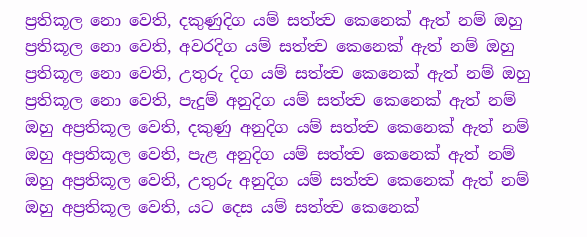ප්‍රතිකූල නො වෙති, දකුණුදිග යම් සත්ත්‍ව කෙනෙක් ඇත් නම් ඔහු ප්‍රතිකූල නො වෙති, අවරදිග යම් සත්ත්‍ව කෙනෙක් ඇත් නම් ඔහු ප්‍රතිකූල නො වෙති, උතුරු දිග යම් සත්ත්‍ව කෙනෙක් ඇත් නම් ඔහු ප්‍රතිකූල නො වෙති, පැදුම් අනුදිග යම් සත්ත්‍ව කෙනෙක් ඇත් නම් ඔහු අප්‍රතිකූල වෙති, දකුණු අනුදිග යම් සත්ත්‍ව කෙනෙක් ඇත් නම් ඔහු අප්‍රතිකූල වෙති, පැළ අනුදිග යම් සත්ත්‍ව කෙනෙක් ඇත් නම් ඔහු අප්‍රතිකූල වෙති, උතුරු අනුදිග යම් සත්ත්‍ව කෙනෙක් ඇත් නම් ඔහු අප්‍රතිකූල වෙති, යට දෙස යම් සත්ත්‍ව කෙනෙක්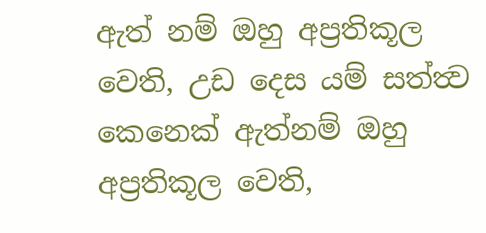ඇත් නම් ඔහු අප්‍රතිකූල වෙති, උඩ දෙස යම් සත්ත්‍ව කෙනෙක් ඇත්නම් ඔහු අප්‍රතිකූල වෙති,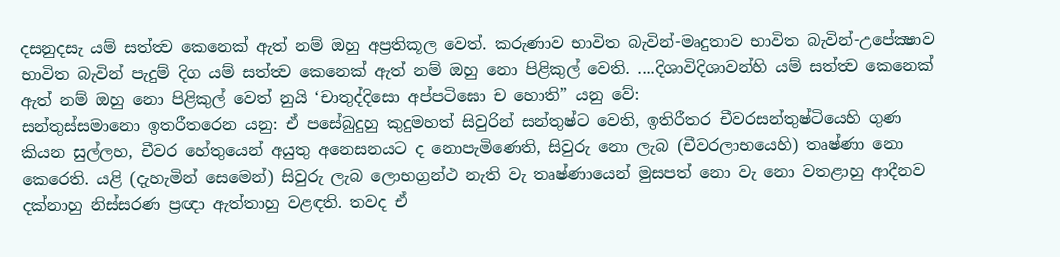දසනුදසැ යම් සත්ත්‍ව කෙනෙක් ඇත් නම් ඔහු අප්‍රතිකූල වෙත්. කරුණාව භාවිත බැවින්-මෘදුතාව භාවිත බැවින්-උපේක්‍ෂාව භාවිත බැවින් පැදුම් දිග යම් සත්ත්‍ව කෙනෙක් ඇත් නම් ඔහු නො පිළිකුල් වෙති. ....දිශාවිදිශාවන්හි යම් සත්ත්‍ව කෙනෙක් ඇත් නම් ඔහු නො පිළිකුල් වෙත් නුයි ‘චාතුද්දිසො අප්පටිඝො ච හොති” යනු වේ:
සන්තුස්සමානො ඉතරීතරෙන යනු: ඒ පසේබුදුහු කුදුමහත් සිවුරින් සන්තුෂ්ට වෙති, ඉතිරීතර චීවරසන්තුෂ්ටියෙහි ගුණ කියන සුල්ලහ, චීවර හේතුයෙන් අයුතු අනෙසනයට ද නොපැමිණෙති, සිවුරු නො ලැබ (චීවරලාභයෙහි) තෘෂ්ණා නො කෙරෙති. යළි (දැහැමින් සෙමෙන්) සිවුරු ලැබ ලොභග්‍රන්ථ නැති වැ තෘෂ්ණායෙන් මුසපත් නො වැ නො වතළාහු ආදීනව දක්නාහු නිස්සරණ ප්‍රඥා ඇත්තාහු වළඳති. තවද ඒ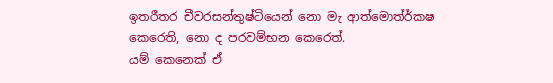ඉතරීතර චීවරසන්තුෂ්ටියෙන් නො මැ ආත්මොත්ර්කෂ කෙරෙති, නො ද පරවම්භන කෙරෙත්.
යම් කෙනෙක් ඒ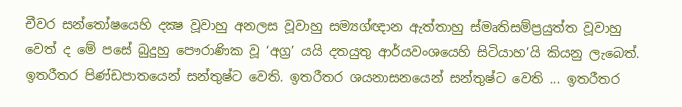චීවර සන්තෝෂයෙහි දක්‍ෂ වූවාහු අනලස වූවාහු සම්‍යග්ඥාන ඇත්තාහු ස්මෘතිසම්ප්‍රයුත්ත වූවාහු වෙත් ද මේ පසේ බුදුහු පෞරාණික වූ ‘අග්‍ර’ යයි දතයුතු ආර්යවංශයෙහි සිටියාහ’යි කියනු ලැබෙත්. ඉතරීතර පිණ්ඩපාතයෙන් සන්තුෂ්ට වෙති. ඉතරීතර ශයනාසනයෙන් සන්තුෂ්ට වෙති ... ඉතරීතර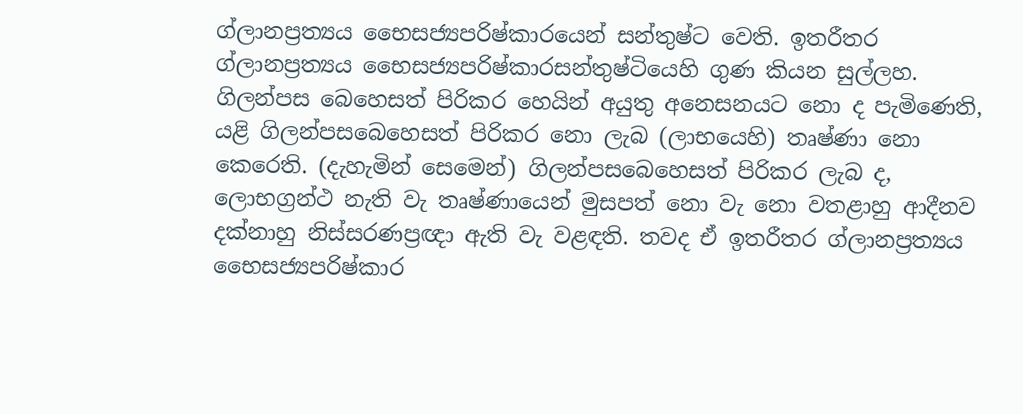ග්ලානප්‍රත්‍යය භෛසජ්‍යපරිෂ්කාරයෙන් සන්තුෂ්ට වෙති. ඉතරීතර ග්ලානප්‍රත්‍යය භෛසජ්‍යපරිෂ්කාරසන්තුෂ්ටියෙහි ගුණ කියන සුල්ලහ. ගිලන්පස බෙහෙසත් පිරිකර හෙයින් අයුතු අනෙසනයට නො ද පැමිණෙති, යළි ගිලන්පසබෙහෙසත් පිරිකර නො ලැබ (ලාභයෙහි) තෘෂ්ණා නො කෙරෙති. (දැහැමින් සෙමෙන්) ගිලන්පසබෙහෙසත් පිරිකර ලැබ ද, ලොභග්‍රන්ථ නැති වැ තෘෂ්ණායෙන් මුසපත් නො වැ නො වතළාහු ආදීනව දක්නාහු නිස්සරණප්‍රඥා ඇති වැ වළඳති. තවද ඒ ඉතරීතර ග්ලානප්‍රත්‍යය භෛසජ්‍යපරිෂ්කාර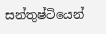සන්තුෂ්ටියෙන්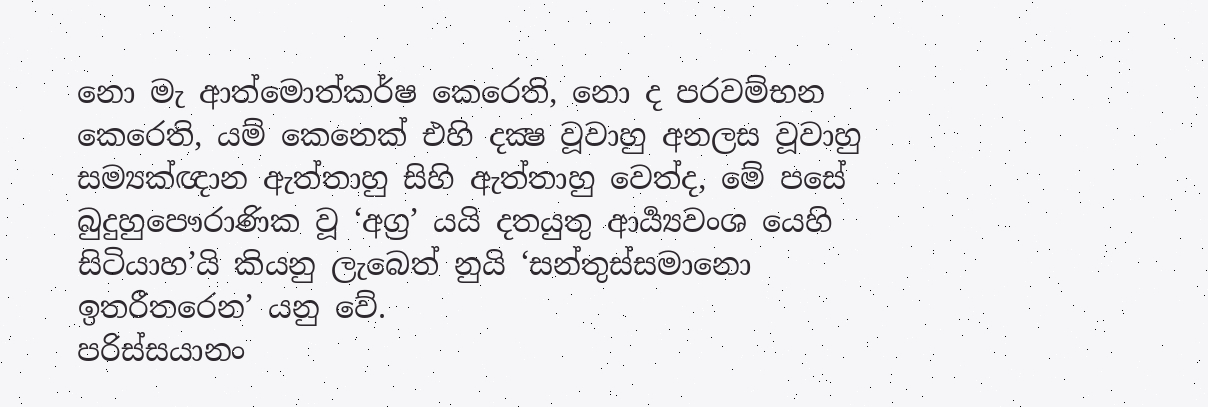නො මැ ආත්මොත්කර්ෂ කෙරෙති, නො ද පරවම්භන කෙරෙති, යම් කෙනෙක් එහි දක්‍ෂ වූවාහු අනලස වූවාහු සම්‍යක්ඥාන ඇත්තාහු සිහි ඇත්තාහු වෙත්ද, මේ පසේ බුදුහුපෞරාණික වූ ‘අග්‍ර’ යයි දතයුතු ආර්‍ය්‍යවංශ යෙහි සිටියාහ’යි කියනු ලැබෙත් නුයි ‘සන්තුස්සමානො ඉතරීතරෙන’ යනු වේ.
පරිස්සයානං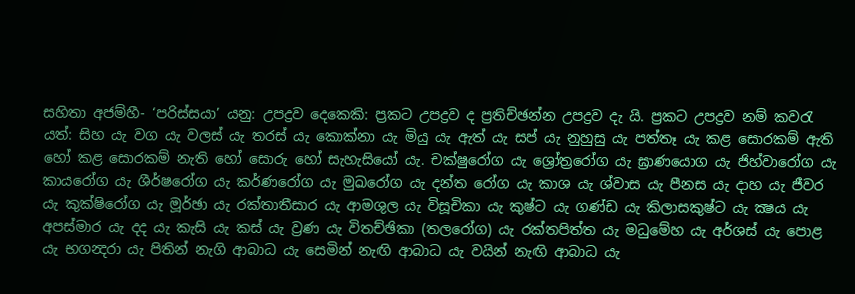සහිතා අජම්හී- ‘පරිස්සයා’ යනු: උපද්‍රව දෙකෙකි: ප්‍රකට උපද්‍රව ද ප්‍රතිච්ඡන්න උපද්‍රව දැ යි. ප්‍රකට උපද්‍රව නම් කවරැ යත්: සිහ යැ වග යැ වලස් යැ තරස් යැ කොක්නා යැ මියු යැ ඇත් යැ සප් යැ නුහුසු යැ පත්තෑ යැ කළ සොරකම් ඇති හෝ කළ සොරකම් නැති හෝ සොරු හෝ සැහැසියෝ යැ. චක්ෂුරෝග යැ ශ්‍රෝත්‍රරෝග යැ ඝ්‍රාණයොග යැ ජිහ්වාරෝග යැ කායරෝග යැ ශීර්ෂරෝග යැ කර්ණරෝග යැ මුඛරෝග යැ දන්ත රෝග යැ කාශ යැ ශ්වාස යැ පීනස යැ දාහ යැ ජීවර යැ කුක්ෂිරෝග යැ මූර්ඡා යැ රක්තාතීසාර යැ ආමශුල යැ විසූචිකා යැ කුෂ්ට යැ ගණ්ඩ යැ කිලාසකුෂ්ට යැ ක්‍ෂය යැ අපස්මාර යැ දද යැ කැසි යැ කස් යැ ව්‍රණ යැ විතච්ඡිකා (තලරෝග) යැ රක්තපිත්ත යැ මධුමේහ යැ අර්ශස් යැ පොළ යැ භගන්‍දරා යැ පිතින් නැගි ආබාධ යැ සෙමින් නැඟි ආබාධ යැ වයින් නැඟි ආබාධ යැ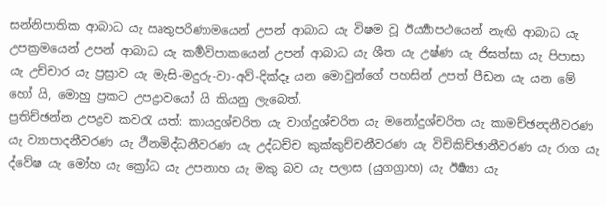සන්නිපාතික ආබාධ යැ ඍතුපරිණාමයෙන් උපන් ආබාධ යැ විෂම වූ ඊර්‍ය්‍යාපථයෙන් නැඟි ආබාධ යැ උපක්‍රමයෙන් උපන් ආබාධ යැ කර්‍මවිපාකයෙන් උපන් ආබාධ යැ ශීත යැ උෂ්ණ යැ ජිඝත්සා යැ පිපාසා යැ උච්චාර යැ ප්‍රස්‍රාව යැ මැසි-මදුරු-වා-අව්-දික්දෑ යන මොවුන්ගේ පහසින් උපත් පීඩන යැ යන මේ හෝ යි, මොහු ප්‍රකට උපද්‍රාවයෝ යි කියනු ලැබෙත්.
ප්‍රතිච්ඡන්න උපද්‍රව කවරැ යත්: කායදුශ්චරිත යැ වාග්දුශ්චරිත යැ මනෝදුශ්චරිත යැ කාමච්ඡන්‍දනීවරණ යැ ව්‍යාපාදනීවරණ යැ ථීනමිද්ධනීවරණ යැ උද්ධච්ච කුක්කුච්චනීවරණ යැ විචිකිච්ඡානීවරණ යැ රාග යැ ද්වේෂ යැ මෝහ යැ ක්‍රෝධ යැ උපනාහ යැ මකු බව යැ පලාස (යුගග්‍රාහ) යැ ඊර්‍ෂ්‍යා යැ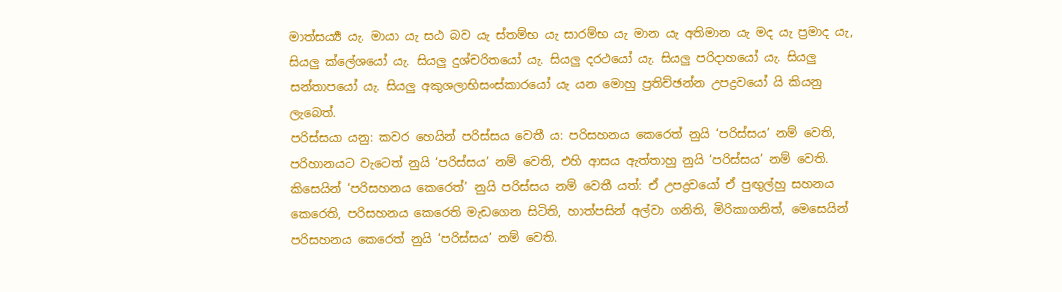මාත්සර්‍ය්‍ය යැ. මායා යැ සඨ බව යැ ස්තම්භ යැ සාරම්භ යැ මාන යැ අතිමාන යැ මද යැ ප්‍රමාද යැ, සියලු ක්ලේශයෝ යැ. සියලු දුශ්චරිතයෝ යැ. සියලු දරථයෝ යැ. සියලු පරිදාහයෝ යැ. සියලු සන්තාපයෝ යැ. සියලු අකුශලාභිසංස්කාරයෝ යැ යන මොහු ප්‍රතිච්ඡන්න උපද්‍රවයෝ යි කියනු ලැබෙත්.
පරිස්සයා යනු: කවර හෙයින් පරිස්සය වෙතී ය: පරිසහනය කෙරෙත් නුයි ‘පරිස්සය’ නම් වෙති, පරිහානයට වැටෙත් නුයි ‘පරිස්සය’ නම් වෙති, එහි ආසය ඇත්තාහු නුයි ‘පරිස්සය’ නම් වෙති.
කිසෙයින් ‘පරිසහනය කෙරෙත්’ නුයි පරිස්සය නම් වෙතී යත්: ඒ උපද්‍රවයෝ ඒ පුඟුල්හු සහනය කෙරෙති, පරිසහනය කෙරෙති මැඩගෙන සිටිති, හාත්පසින් අල්වා ගනිති, මිරිකාගනිත්, මෙසෙයින් පරිසහනය කෙරෙත් නුයි ‘පරිස්සය’ නම් වෙති.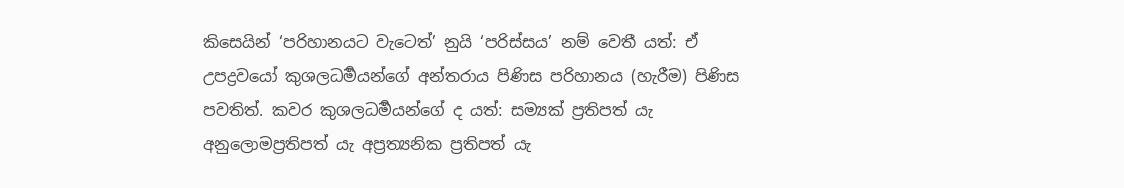කිසෙයින් ‘පරිහානයට වැටෙත්’ නුයි ‘පරිස්සය’ නම් වෙතී යත්: ඒ උපද්‍රවයෝ කුශලධර්‍මයන්ගේ අන්තරාය පිණිස පරිහානය (හැරීම) පිණිස පවතිත්. කවර කුශලධර්‍මයන්ගේ ද යත්: සම්‍යක් ප්‍රතිපත් යැ අනුලොමප්‍රතිපත් යැ අප්‍රත්‍යනික ප්‍රතිපත් යැ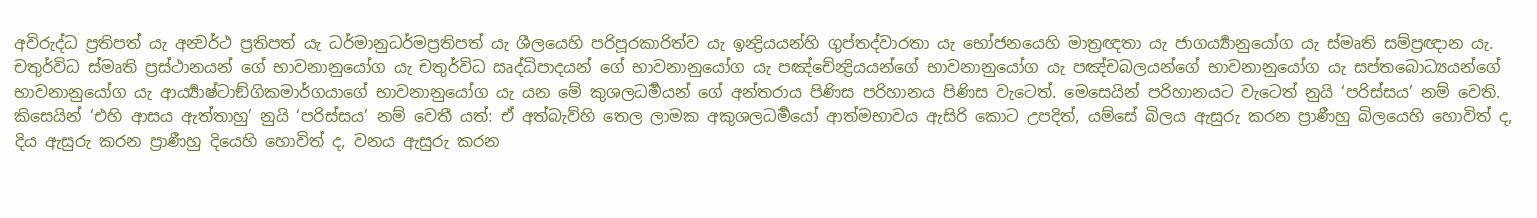අවිරුද්ධ ප්‍රතිපත් යැ අන්‍වර්ථ ප්‍රතිපත් යැ ධර්මානුධර්මප්‍රතිපත් යැ ශීලයෙහි පරිපූරකාරිත්ව යැ ඉන්‍ද්‍රියයන්හි ගුප්තද්වාරතා යැ භෝජනයෙහි මාත්‍රඥතා යැ ජාගර්‍ය්‍යානුයෝග යැ ස්මෘති සම්ප්‍රඥාන යැ. චතුර්විධ ස්මෘති ප්‍රස්ථානයන් ගේ භාවනානුයෝග යැ චතුර්විධ ඍද්ධිපාදයන් ගේ භාවනානුයෝග යැ පඤ්චේන්‍ද්‍රියයන්ගේ භාවනානුයෝග යැ පඤ්චබලයන්ගේ භාවනානුයෝග යැ සප්තබොධ්‍යයන්ගේ භාවනානුයෝග යැ ආර්‍ය්‍යාෂ්ටාඞ්ගිකමාර්ගයාගේ භාවනානුයෝග යැ යන මේ කුශලධර්‍මයන් ගේ අන්තරාය පිණිස පරිහානය පිණිස වැටෙත්. මෙසෙයින් පරිහානයට වැටෙත් නුයි ‘පරිස්සය’ නම් වෙති.
කිසෙයින් ‘එහි ආසය ඇත්තාහු’ නුයි ‘පරිස්සය’ නම් වෙතී යත්: ඒ අත්බැව්හි තෙල ලාමක අකුශලධර්‍මයෝ ආත්මභාවය ඇසිරි කොට උපදිත්, යම්සේ බිලය ඇසුරු කරන ප්‍රාණීහු බිලයෙහි හොවිත් ද, දිය ඇසුරු කරන ප්‍රාණීහු දියෙහි හොවිත් ද, වනය ඇසුරු කරන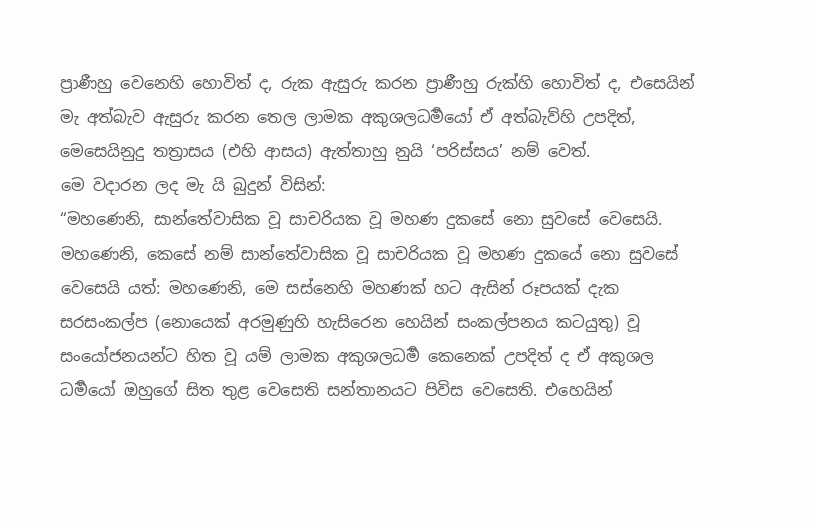ප්‍රාණීහු වෙනෙහි හොවිත් ද, රුක ඇසුරු කරන ප්‍රාණීහු රුක්හි හොවිත් ද, එසෙයින් මැ අත්බැව ඇසුරු කරන තෙල ලාමක අකුශලධර්‍මයෝ ඒ අත්බැව්හි උපදිත්, මෙසෙයිනුදු තත්‍රාසය (එහි ආසය) ඇත්තාහු නුයි ‘පරිස්සය’ නම් වෙත්.
මෙ වදාරන ලද මැ යි බුදුන් විසින්:
“මහණෙනි, සාන්තේවාසික වූ සාචරියක වූ මහණ දුකසේ නො සුවසේ වෙසෙයි. මහණෙනි, කෙසේ නම් සාන්තේවාසික වූ සාචරියක වූ මහණ දුකයේ නො සුවසේ වෙසෙයි යත්: මහණෙනි, මෙ සස්නෙහි මහණක් හට ඇසින් රූපයක් දැක සරසංකල්ප (නොයෙක් අරමුණුහි හැසිරෙන හෙයින් සංකල්පනය කටයුතු) වූ සංයෝජනයන්ට හිත වූ යම් ලාමක අකුශලධර්‍ම කෙනෙක් උපදිත් ද ඒ අකුශල ධර්‍මයෝ ඔහුගේ සිත තුළ වෙසෙති සන්තානයට පිවිස වෙසෙති. එහෙයින්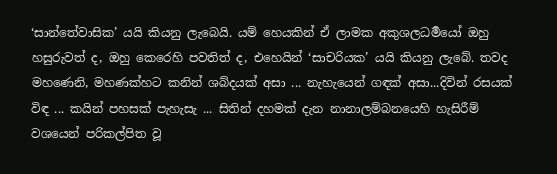‘සාන්තේවාසික’ යයි කියනු ලැබෙයි. යම් හෙයකින් ඒ ලාමක අකුශලධර්‍මයෝ ඔහු හසුරුවත් ද, ඔහු කෙරෙහි පවතිත් ද, එහෙයින් ‘සාචරියක’ යයි කියනු ලැබේ. තවද මහණෙනි, මහණක්හට කනින් ශබ්දයක් අසා ... නැහැයෙන් ගඳක් අසා...දිවින් රසයක් විඳ ... කයින් පහසක් පැහැසැ ... සිතින් දහමක් දැන නානාලම්බනයෙහි හැසිරීම් වශයෙන් පරිකල්පිත වූ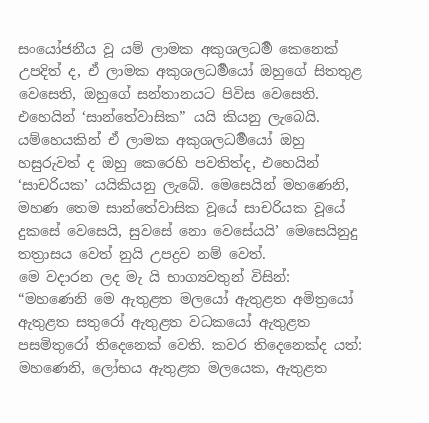සංයෝජනීය වූ යම් ලාමක අකුශලධර්‍ම කෙනෙක් උපදිත් ද, ඒ ලාමක අකුශලධර්‍මයෝ ඔහුගේ සිතතුළ වෙසෙති, ඔහුගේ සන්තානයට පිවිස වෙසෙති. එහෙයින් ‘සාන්තේවාසික” යයි කියනු ලැබෙයි. යම්හෙයකින් ඒ ලාමක අකුශලධර්‍මයෝ ඔහු හසුරුවත් ද ඔහු කෙරෙහි පවතිත්ද, එහෙයින් ‘සාචරියක’ යයිකියනු ලැබේ. මෙසෙයින් මහණෙනි, මහණ තෙම සාන්තේවාසික වූයේ සාචරියක වූයේ දුකසේ වෙසෙයි, සුවසේ නො වෙසේයයි’ මෙසෙයිනුදු තත්‍රාසය වෙත් නුයි උපද්‍රව නම් වෙත්.
මෙ වදාරන ලද මැ යි භාග්‍යවතුන් විසින්:
“මහණෙනි මෙ ඇතුළත මලයෝ ඇතුළත අමිත්‍රයෝ ඇතුළත සතුරෝ ඇතුළත වධකයෝ ඇතුළත පසමිතුරෝ තිදෙනෙක් වෙති. කවර තිදෙනෙක්ද යත්: මහණෙනි, ලෝභය ඇතුළත මලයෙක, ඇතුළත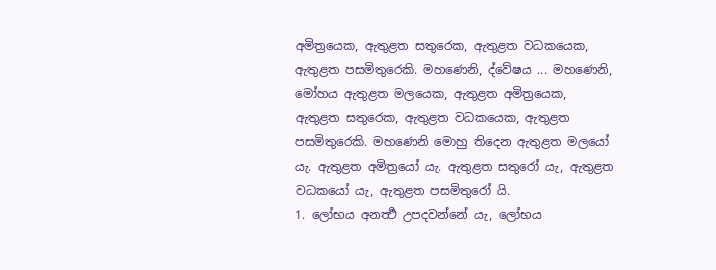අමිත්‍රයෙක, ඇතුළත සතුරෙක, ඇතුළත වධකයෙක, ඇතුළත පසමිතුරෙකි. මහණෙනි, ද්වේෂය ... මහණෙනි, මෝහය ඇතුළත මලයෙක, ඇතුළත අමිත්‍රයෙක, ඇතුළත සතුරෙක, ඇතුළත වධකයෙක, ඇතුළත පසමිතුරෙකි. මහණෙනි මොහු තිදෙන ඇතුළත මලයෝ යැ. ඇතුළත අමිත්‍රයෝ යැ. ඇතුළත සතුරෝ යැ, ඇතුළත වධකයෝ යැ, ඇතුළත පසමිතුරෝ යි.
1. ලෝභය අනර්‍ත්‍ථ උපදවන්නේ යැ, ලෝභය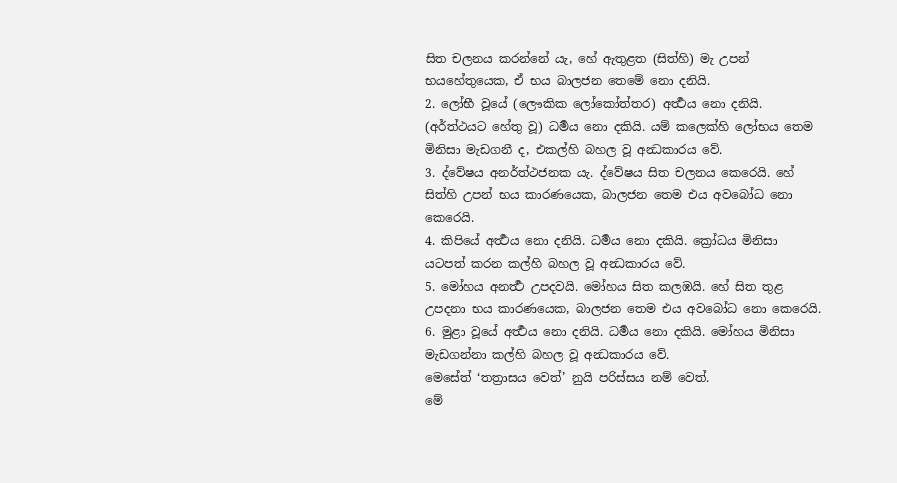සිත චලනය කරන්නේ යැ, හේ ඇතුළත (සිත්හි) මැ උපන් භයහේතුයෙක, ඒ භය බාලජන තෙමේ නො දනියි.
2. ලෝභී වූයේ (ලෞකික ලෝකෝත්තර) අර්‍ත්‍ථය නො දනියි. (අර්ත්ථයට හේතු වූ) ධර්‍මය නො දකියි. යම් කලෙක්හි ලෝභය තෙම මිනිසා මැඩගනී ද, එකල්හි බහල වූ අන්‍ධකාරය වේ.
3. ද්වේෂය අනර්ත්ථජනක යැ. ද්වේෂය සිත චලනය කෙරෙයි. හේ සිත්හි උපන් භය කාරණයෙක, බාලජන තෙම එය අවබෝධ නො කෙරෙයි.
4. කිපියේ අර්‍ත්‍ථය නො දනියි. ධර්‍මය නො දකියි. ක්‍රෝධය මිනිසා යටපත් කරන කල්හි බහල වූ අන්‍ධකාරය වේ.
5. මෝහය අනර්‍ත්‍ථ උපදවයි. මෝහය සිත කලඹයි. හේ සිත තුළ උපදනා භය කාරණයෙක, බාලජන තෙම එය අවබෝධ නො කෙරෙයි.
6. මුළා වූයේ අර්‍ත්‍ථය නො දනියි. ධර්‍මය නො දකියි. මෝහය මිනිසා මැඩගන්නා කල්හි බහල වූ අන්‍ධකාරය වේ.
මෙසේත් ‘තත්‍රාසය වෙත්’ නුයි පරිස්සය නම් වෙත්.
මේ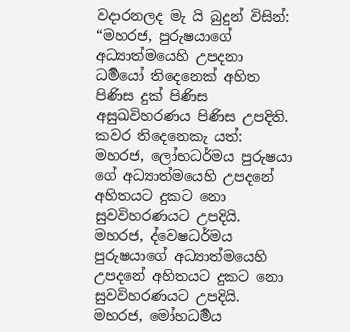වදාරනලද මැ යි බුදුන් විසින්:
“මහරජ, පුරුෂයාගේ අධ්‍යාත්මයෙහි උපදනා ධර්‍මයෝ තිදෙනෙක් අහිත පිණිස දුක් පිණිස අසුඛවිහරණය පිණිස උපදිති. කවර තිදෙනෙකැ යත්: මහරජ, ලෝභධර්මය පුරුෂයා ගේ අධ්‍යාත්මයෙහි උපදනේ අහිතයට දුකට නො සුවවිහරණයට උපදියි. මහරජ, ද්වෙෂධර්මය පුරුෂයාගේ අධ්‍යාත්මයෙහි උපදනේ අහිතයට දුකට නො සුවවිහරණයට උපදියි. මහරජ, මෝහධර්‍මය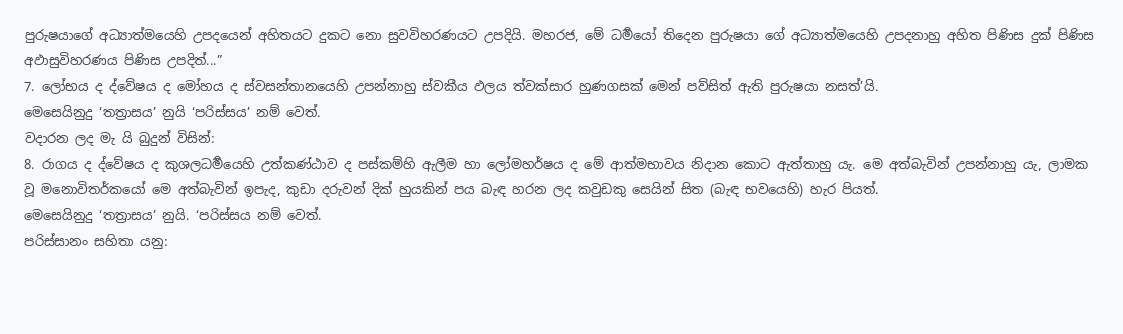පුරුෂයාගේ අධ්‍යාත්මයෙහි උපදයෙන් අහිතයට දුකට නො සුවවිහරණයට උපදියි. මහරජ, මේ ධර්‍මයෝ තිදෙන පුරුෂයා ගේ අධ්‍යාත්මයෙහි උපදනාහු අහිත පිණිස දුක් පිණිස අඵාසුවිහරණය පිණිස උපදිත්...”
7. ලෝභය ද ද්වේෂය ද මෝහය ද ස්වසන්තානයෙහි උපන්නාහු ස්වකීය ඵලය ත්වක්සාර හුණගසක් මෙන් පව්සිත් ඇති පුරුෂයා නසත්’යි.
මෙසෙයිනුදු ‘තත්‍රාසය’ නුයි ‘පරිස්සය’ නම් වෙත්.
වදාරන ලද මැ යි බුදුන් විසින්:
8. රාගය ද ද්වේෂය ද කුශලධර්‍මයෙහි උත්කණ්ඨාව ද පස්කම්හි ඇලීම හා ලෝමහර්ෂය ද මේ ආත්මභාවය නිදාන කොට ඇත්තාහු යැ. මෙ අත්බැවින් උපන්නාහු යැ, ලාමක වූ මනොවිතර්කයෝ මෙ අත්බැවින් ඉපැද, කුඩා දරුවන් දික් හුයකින් පය බැඳ හරන ලද කවුඩකු සෙයින් සිත (බැඳ භවයෙහි) හැර පියත්.
මෙසෙයිනුදු ‘තත්‍රාසය’ නුයි. ‘පරිස්සය නම් වෙත්.
පරිස්සානං සහිතා යනු: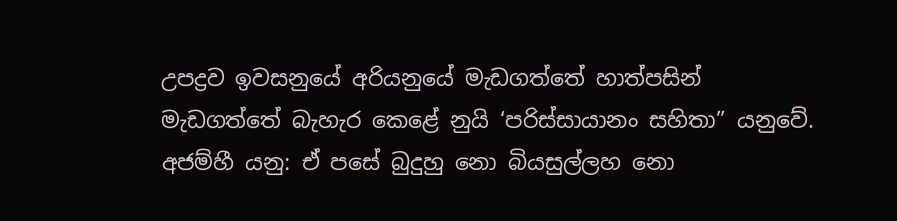උපද්‍රව ඉවසනුයේ අරියනුයේ මැඩගත්තේ හාත්පසින් මැඩගත්තේ බැහැර කෙළේ නුයි ‘පරිස්සායානං සහිතා” යනුවේ.
අජම්හී යනු: ඒ පසේ බුදුහු නො බියසුල්ලහ නො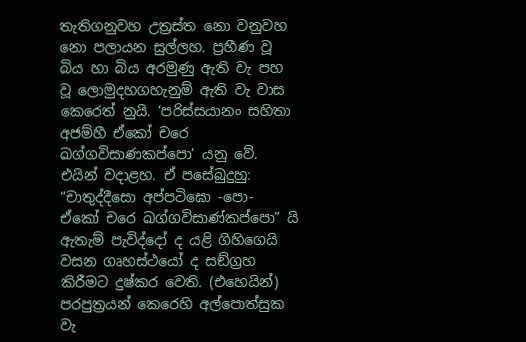තැතිගනුවහ උත්‍රස්ත නො වනුවහ නො පලායන සුල්ලහ. ප්‍රහීණ වූ බිය හා බිය අරමුණු ඇති වැ පහ වූ ලොමුදහගහැනුම් ඇති වැ වාස කෙරෙත් නුයි. ‘පරිස්සයානං සහිතා අජම්හී ඒකෝ චරෙ ඛග්ගවිසාණකප්පො’ යනු වේ.
එයින් වදාළහ. ඒ පසේබුදුහු:
“චාතුද්දීසො අප්පටිඝො -පො- ඒකෝ චරෙ ඛග්ගවිසාණ්කප්පො” යි
ඇතැම් පැවිද්දෝ ද යළි ගිහිගෙයි වසන ගෘහස්ථයෝ ද සඞ්ග්‍රහ කිරීමට දුෂ්කර වෙති. (එහෙයින්) පරපුත්‍රයන් කෙරෙහි අල්පොත්සුක වැ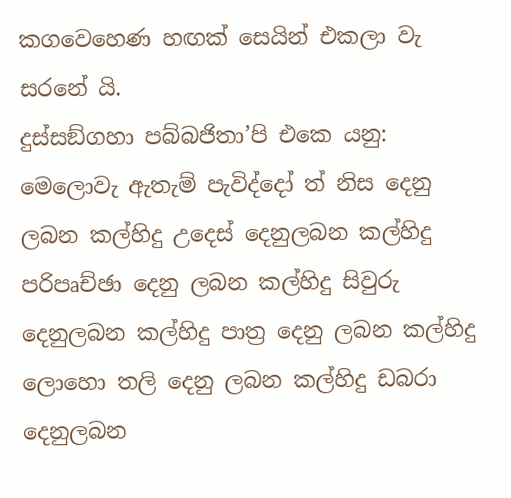කගවෙහෙණ හඟක් සෙයින් එකලා වැ සරනේ යි.
දුස්සඞ්ගහා පබ්බජිතා’පි එකෙ යනු: මෙලොවැ ඇතැම් පැවිද්දෝ ත් නිස දෙනු ලබන කල්හිදු උදෙස් දෙනුලබන කල්හිදු පරිපෘච්ඡා දෙනු ලබන කල්හිදු සිවුරු දෙනුලබන කල්හිදු පාත්‍ර දෙනු ලබන කල්හිදු ලොහො තලි දෙනු ලබන කල්හිදු ඩබරා දෙනුලබන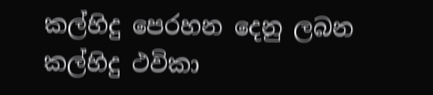කල්හිදු පෙරහන දෙනු ලබන කල්හිදු ථවිකා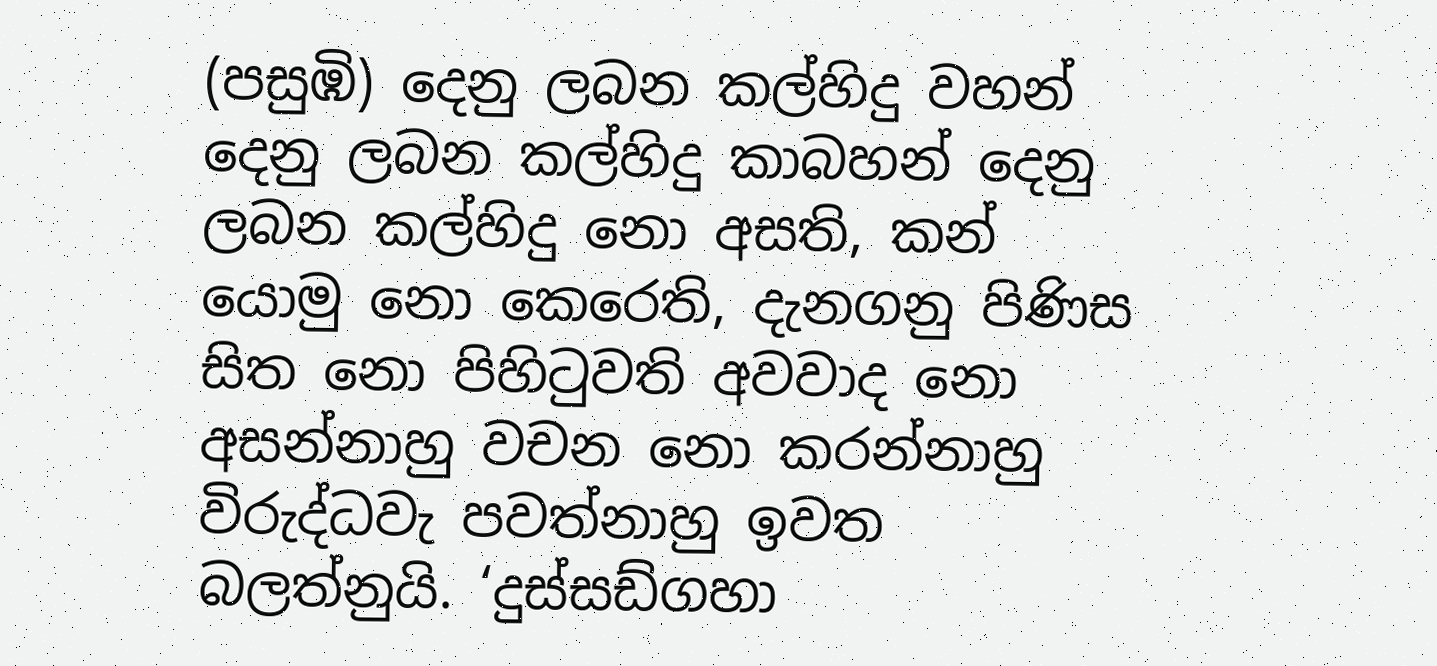(පසුඹි) දෙනු ලබන කල්හිදු වහන් දෙනු ලබන කල්හිදු කාබහන් දෙනු ලබන කල්හිදු නො අසති, කන් යොමු නො කෙරෙති, දැනගනු පිණිස සිත නො පිහිටුවති අවවාද නො අසන්නාහු වචන නො කරන්නාහු විරුද්ධවැ පවත්නාහු ඉවත බලත්නුයි. ‘දුස්සඩ්ගහා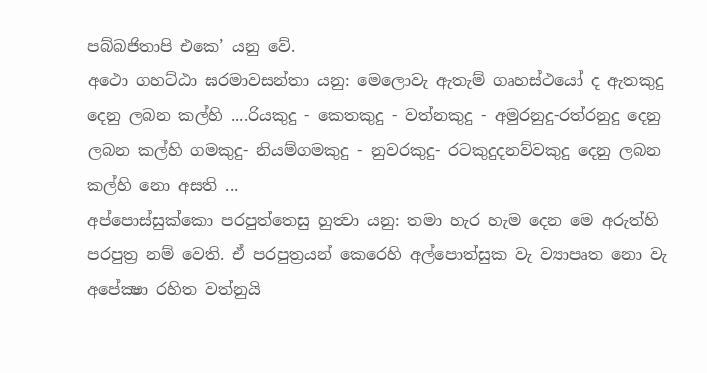පබ්බජිතාපි එකෙ’ යනු වේ.
අථො ගහට්ඨා ඝරමාවසන්තා යනු: මෙලොවැ ඇතැම් ගෘහස්ථයෝ ද ඇතකුදු දෙනු ලබන කල්හි ....රියකුදු - කෙතකුදු - වත්නකුදු - අමුරනුදු-රත්රනුදු දෙනු ලබන කල්හි ගමකුදු- නියම්ගමකුදු - නුවරකුදු- රටකුදුදනව්වකුදු දෙනු ලබන කල්හි නො අසති ...
අප්පොස්සුක්කො පරපුත්තෙසු හුත්‍වා යනු: තමා හැර හැම දෙන මෙ අරුත්හි පරපුත්‍ර නම් වෙති. ඒ පරපුත්‍රයන් කෙරෙහි අල්පොත්සුක වැ ව්‍යාපෘත නො වැ අපේක්‍ෂා රහිත වත්නුයි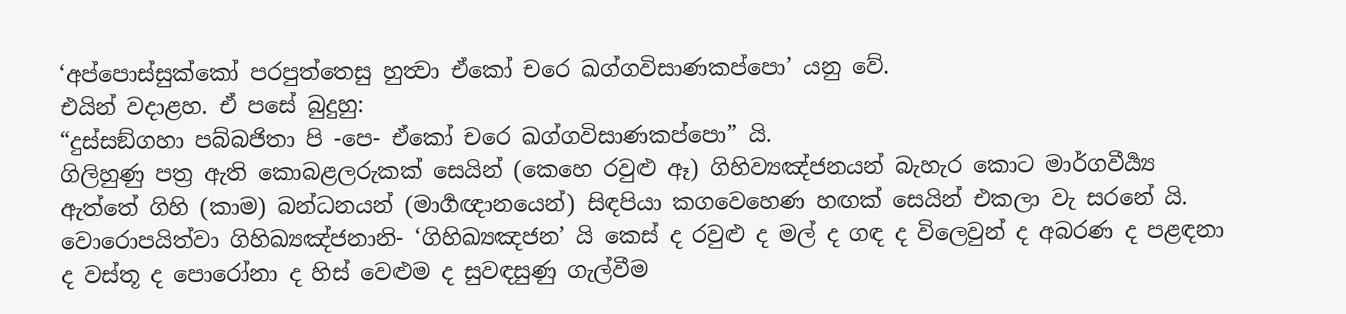‘අප්පොස්සුක්කෝ පරපුත්තෙසු හුත්‍වා ඒකෝ චරෙ ඛග්ගවිසාණකප්පො’ යනු වේ.
එයින් වදාළහ. ඒ පසේ බුදුහු:
“දුස්සඞ්ගහා පබ්බජිතා පි -පෙ- ඒකෝ චරෙ ඛග්ගවිසාණකප්පො” යි.
ගිලිහුණු පත්‍ර ඇති කොබළලරුකක් සෙයින් (කෙහෙ රවුළු ඈ) ගිහිව්‍යඤ්ජනයන් බැහැර කොට මාර්ගවීර්‍ය්‍ය ඇත්තේ ගිහි (කාම) බන්ධනයන් (මාර්‍ගඥානයෙන්) සිඳපියා කගවෙහෙණ හඟක් සෙයින් එකලා වැ සරනේ යි.
වොරොපයිත්වා ගිහිඛ්‍යඤ්ජනානි- ‘ගිහිඛ්‍යඤජන’ යි කෙස් ද රවුළු ද මල් ද ගඳ ද විලෙවුන් ද අබරණ ද පළඳනා ද වස්තූ ද පොරෝනා ද හිස් වෙළුම ද සුවඳසුණු ගැල්වීම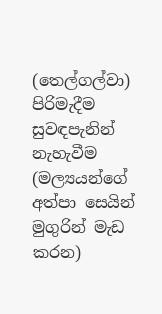(තෙල්ගල්වා) පිරිමැදීම සුවඳපැනින් නැහැවීම (මල්‍යයන්ගේ අත්පා සෙයින් මුගුරින් මැඩ කරන)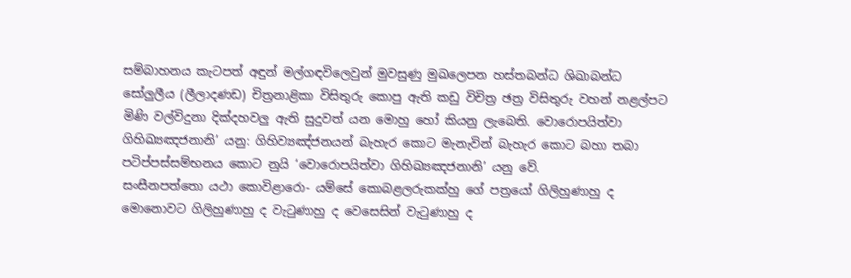සම්බාහනය කැටපත් අඳුන් මල්ගඳවිලෙවුන් මුවසුණු මුඛලෙපන හස්තබන්ධ ශිඛාබන්ධ සෝලුලීය (ලීලාදණඩ) චිත්‍රනාළිකා විසිතුරු කොපු ඇති කඩු විචිත්‍ර ඡත්‍ර විසිතුරු වහන් නළල්පට මිණි වල්විදුනා දික්දහවලු ඇති සුදුවත් යන මොහු හෝ කියනු ලැබෙති. වොරොපයිත්වා ගිහිඛ්‍යඤජනානි’ යනු: ගිහිව්‍යඤ්ජනයන් බැහැර කොට මැනැවින් බැහැර කොට බහා තබා පටිප්පස්සම්භනය කොට නුයි ‘වොරොපයිත්වා ගිහිඛ්‍යඤජනානි’ යනු වේ.
සංසීනපත්තො යථා කොවිළාරො- යම්සේ කොබළලරුකක්හු ගේ පත්‍රයෝ ගිලිහුණාහු ද මොනොවට ගිලිහුණාහු ද වැටුණාහු ද වෙසෙසින් වැටුණාහු ද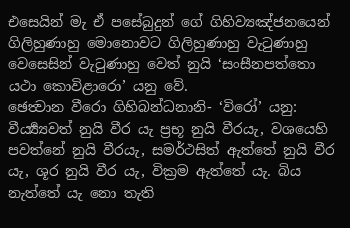එසෙයින් මැ ඒ පසේබුදුන් ගේ ගිහිව්‍යඤ්ජනයෙන් ගිලිහුණාහු මොනොවට ගිලිහුණාහු වැටුණාහු වෙසෙසින් වැටුණාහු වෙත් නුයි ‘සංසීනපත්තො යථා කොවිළාරො’ යනු වේ.
ඡෙත්‍වාන වීරො ගිහිබන්ධනානි- ‘විරෝ’ යනු: වීර්‍ය්‍ය්‍යවත් නුයි වීර යැ ප්‍රභූ නුයි වීරයැ, වශයෙහි පවත්නේ නුයි වීරයැ, සමර්ථසිත් ඇත්තේ නුයි වීර යැ, ශූර නුයි වීර යැ, වික්‍රම ඇත්තේ යැ. බිය නැත්තේ යැ නො තැති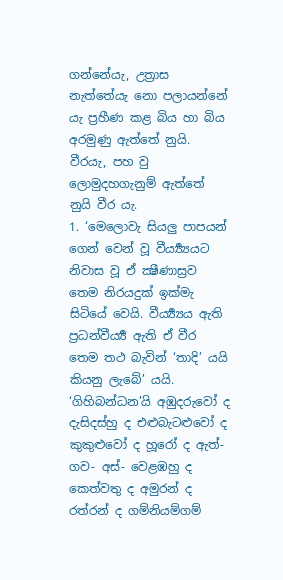ගන්නේයැ, උත්‍රාස නැත්තේයැ නො පලායන්නේ යැ ප්‍රහීණ කළ බිය හා බිය අරමුණු ඇත්තේ නුයි. වීරයැ, පහ වු ලොමුදහගැනුම් ඇත්තේ නුයි වීර යැ.
1. ‘මෙලොවැ සියලු පාපයන් ගෙන් වෙන් වූ වීර්‍ය්‍ය්‍යයට නිවාස වූ ඒ ක්‍ෂීණාස්‍රව තෙම නිරයදුක් ඉක්මැ සිටියේ වෙයි. වීර්‍ය්‍ය්‍යය ඇති ප්‍රධන්වීර්‍ය්‍ය ඇති ඒ වීර තෙම තථ බැවින් ‘තාදි’ යයි කියනු ලැබේ’ යයි.
‘ගිහිබන්ධන’යි අඹුදරුවෝ ද දැසිදස්හු ද එළුබැටළුවෝ ද කුකුළුවෝ ද හූරෝ ද ඇත්- ගව- අස්- වෙළඹහු ද කෙත්වතු ද අමුරන් ද රත්රන් ද ගම්නියම්ගම්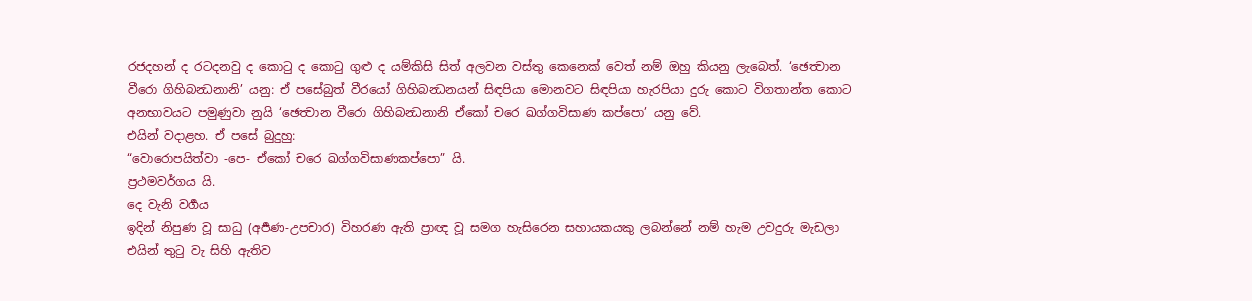රජදහන් ද රටදනවු ද කොටු ද කොටු ගුළු ද යම්කිසි සිත් අලවන වස්තු කෙනෙක් වෙත් නම් ඔහු කියනු ලැබෙත්. ‘ඡෙත්‍වාන වීරො ගිහිබන්‍ධනානි’ යනු: ඒ පසේබුත් වීරයෝ ගිහිබන්‍ධනයන් සිඳපියා මොනවට සිඳපියා හැරපියා දුරු කොට විගතාන්ත කොට අනභාවයට පමුණුවා නුයි ‘ඡෙත්‍වාන වීරො ගිහිබන්‍ධනානි ඒකෝ චරෙ ඛග්ගවිසාණ කප්පො’ යනු වේ.
එයින් වදාළහ. ඒ පසේ බුදුහු:
“වොරොපයිත්වා -පෙ- ඒකෝ චරෙ ඛග්ගවිසාණකප්පො” යි.
ප්‍රථමවර්ගය යි.
දෙ වැනි වර්‍ගය
ඉදින් නිපුණ වූ සාධු (අර්‍පණ-උපචාර) විහරණ ඇති ප්‍රාඥ වූ සමග හැසිරෙන සහායකයකු ලබන්නේ නම් හැම උවදුරු මැඩලා එයින් තුටු වැ සිහි ඇතිව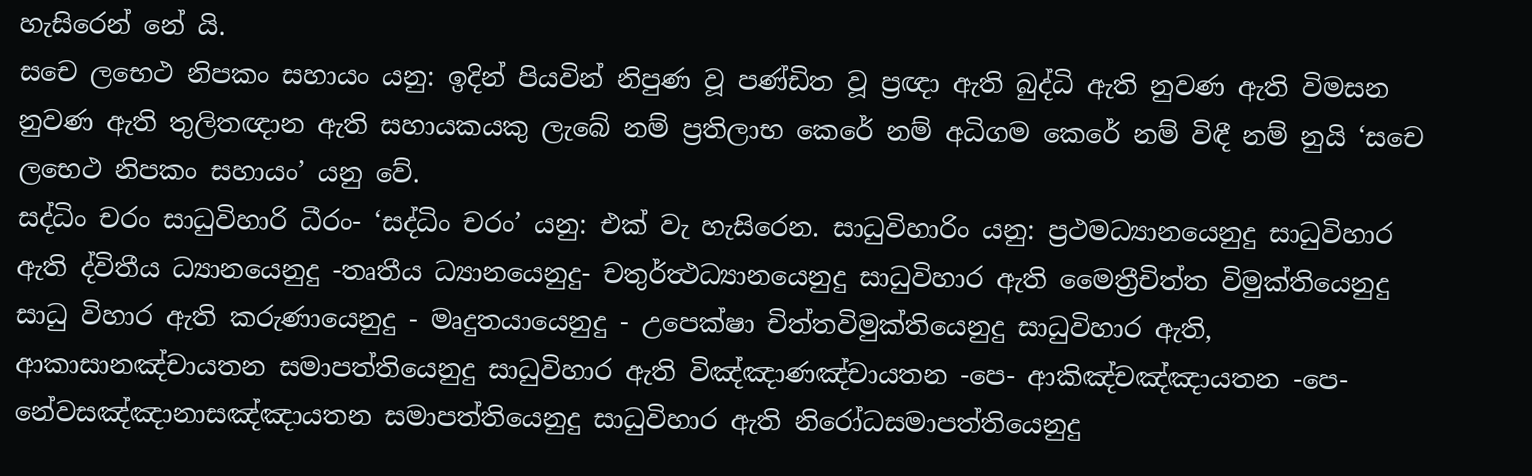හැසිරෙන් නේ යි.
සචෙ ලභෙථ නිපකං සහායං යනු: ඉදින් පියවින් නිපුණ වූ පණ්ඩිත වූ ප්‍රඥා ඇති බුද්ධි ඇති නුවණ ඇති විමසන නුවණ ඇති තුලිතඥාන ඇති සහායකයකු ලැබේ නම් ප්‍රතිලාභ කෙරේ නම් අධිගම කෙරේ නම් විඳී නම් නුයි ‘සචෙ ලභෙථ නිපකං සහායං’ යනු වේ.
සද්ධිං චරං සාධුවිහාරි ධීරං- ‘සද්ධිං චරං’ යනු: එක් වැ හැසිරෙන. සාධුවිහාරිං යනු: ප්‍රථමධ්‍යානයෙනුදු සාධුවිහාර ඇති ද්විතීය ධ්‍යානයෙනුදු -තෘතීය ධ්‍යානයෙනුදු- චතුර්ත්‍ථධ්‍යානයෙනුදු සාධුවිහාර ඇති මෛත්‍රීචිත්ත විමුක්තියෙනුදු සාධු විහාර ඇති කරුණායෙනුදු - මෘදුතයායෙනුදු - උපෙක්ෂා චිත්තවිමුක්තියෙනුදු සාධුවිහාර ඇති, ආකාසානඤ්චායතන සමාපත්තියෙනුදු සාධුවිහාර ඇති විඤ්ඤාණඤ්චායතන -පෙ- ආකිඤ්චඤ්ඤායතන -පෙ- නේවසඤ්ඤානාසඤ්ඤායතන සමාපත්තියෙනුදු සාධුවිහාර ඇති නිරෝධසමාපත්තියෙනුදු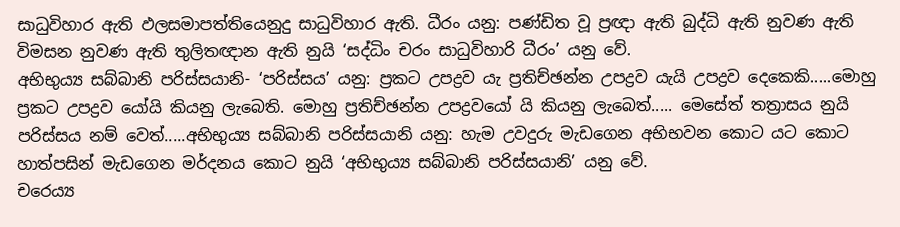සාධුවිහාර ඇති ඵලසමාපත්තියෙනුදු සාධුවිහාර ඇති. ධීරං යනු: පණ්ඩිත වූ ප්‍රඥා ඇති බුද්ධි ඇති නුවණ ඇති විමසන නුවණ ඇති තුලිතඥාන ඇති නුයි ‘සද්ධිං චරං සාධුවිහාරි ධීරං’ යනු වේ.
අභිභුය්‍ය සබ්බානි පරිස්සයානි- ‘පරිස්සය’ යනු: ප්‍රකට උපද්‍රව යැ ප්‍රතිච්ඡන්න උපද්‍රව යැයි උපද්‍රව දෙකෙකි.....මොහු ප්‍රකට උපද්‍රව යෝයි කියනු ලැබෙති. මොහු ප්‍රතිච්ඡන්න උපද්‍රවයෝ යි කියනු ලැබෙත්..... මෙසේත් තත්‍රාසය නුයි පරිස්සය නම් වෙත්.....අභිභුය්‍ය සබ්බානි පරිස්සයානි යනු: හැම උවදුරු මැඩගෙන අභිභවන කොට යට කොට හාත්පසින් මැඩගෙන මර්දනය කොට නුයි ‘අභිභුය්‍ය සබ්බානි පරිස්සයානි’ යනු වේ.
චරෙය්‍ය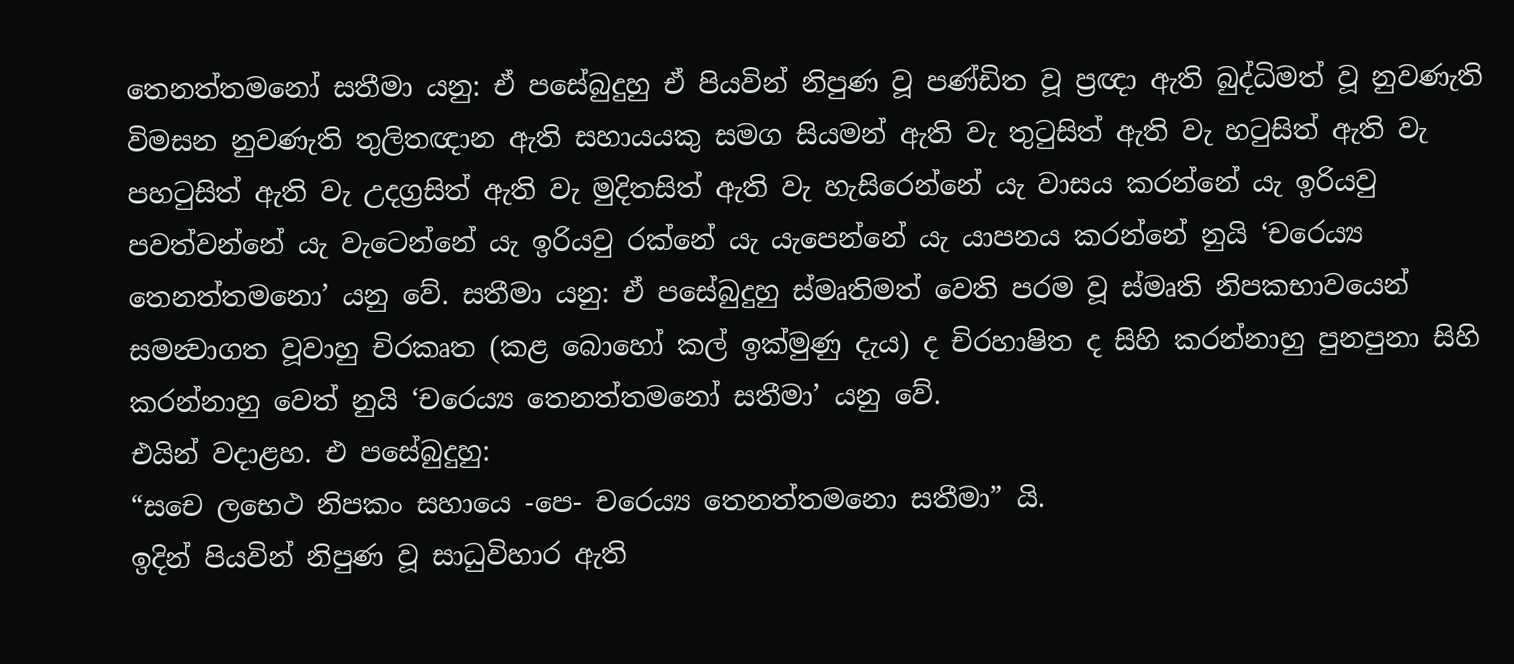තෙනත්තමනෝ සතීමා යනු: ඒ පසේබුදුහු ඒ පියවින් නිපුණ වූ පණ්ඩිත වූ ප්‍රඥා ඇති බුද්ධිමත් වූ නුවණැති විමසන නුවණැති තුලිතඥාන ඇති සහායයකු සමග සියමන් ඇති වැ තුටුසිත් ඇති වැ හටුසිත් ඇති වැ පහටුසිත් ඇති වැ උදග්‍රසිත් ඇති වැ මුදිතසිත් ඇති වැ හැසිරෙන්නේ යැ වාසය කරන්නේ යැ ඉරියවු පවත්වන්නේ යැ වැටෙන්නේ යැ ඉරියවු රක්නේ යැ යැපෙන්නේ යැ යාපනය කරන්නේ නුයි ‘චරෙය්‍ය තෙනත්තමනො’ යනු වේ. සතීමා යනු: ඒ පසේබුදුහු ස්මෘතිමත් වෙති පරම වූ ස්මෘති නිපකභාවයෙන් සමන්‍වාගත වූවාහු චිරකෘත (කළ බොහෝ කල් ඉක්මුණු දැය) ද චිරහාෂිත ද සිහි කරන්නාහු පුනපුනා සිහි කරන්නාහු වෙත් නුයි ‘චරෙය්‍ය තෙනත්තමනෝ සතීමා’ යනු වේ.
එයින් වදාළහ. එ පසේබුදුහු:
“සචෙ ලභෙථ නිපකං සහායෙ -පෙ- චරෙය්‍ය තෙනත්තමනො සතීමා” යි.
ඉදින් පියවින් නිපුණ වූ සාධුවිහාර ඇති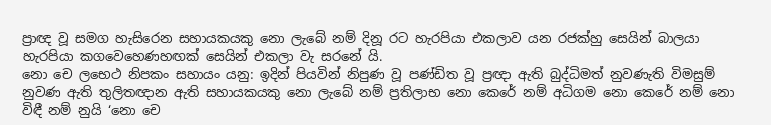ප්‍රාඥ වූ සමග හැසිරෙන සහායකයකු නො ලැබේ නම් දිනූ රට හැරපියා එකලාව යන රජක්හු සෙයින් බාලයා හැරපියා කගවෙහෙණහඟක් සෙයින් එකලා වැ සරනේ යි.
නො චෙ ලභෙථ නිපකං සහායං යනු: ඉදින් පියවින් නිපුණ වූ පණ්ඩිත වූ ප්‍රඥා ඇති බුද්ධිමත් නුවණැති විමසුම් නුවණ ඇති තුලිතඥාන ඇති සහායකයකු නො ලැබේ නම් ප්‍රතිලාභ නො කෙරේ නම් අධිගම නො කෙරේ නම් නො විඳී නම් නුයි ‘නො චෙ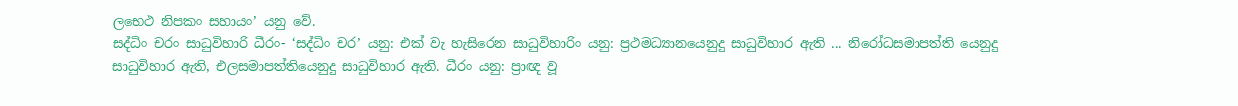ලභෙථ නිපකං සහායං’ යනු වේ.
සද්ධිං චරං සාධුවිහාරි ධීරං- ‘සද්ධිං චර’ යනු: එක් වැ හැසිරෙන සාධුවිහාරිං යනු: ප්‍රථමධ්‍යානයෙනුදු සාධුවිහාර ඇති ... නිරෝධසමාපත්ති යෙනුදු සාධුවිහාර ඇති, එලසමාපත්තියෙනුදු සාධුවිහාර ඇති. ධීරං යනු: ප්‍රාඥ වූ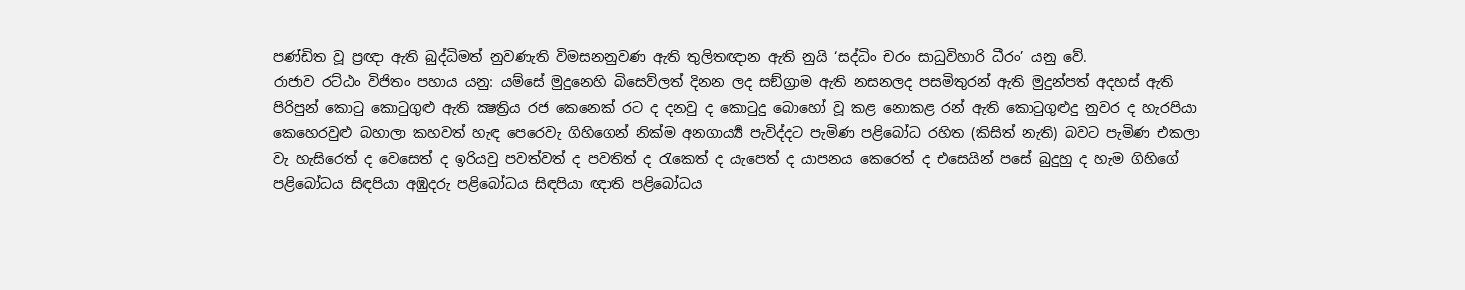පණ්ඩිත වූ ප්‍රඥා ඇති බුද්ධිමත් නුවණැති විමසනනුවණ ඇති තුලිතඥාන ඇති නුයි ‘සද්ධිං චරං සාධුවිහාරි ධීරං’ යනු වේ.
රාජාව රට්ඨං විජිතං පහාය යනු: යම්සේ මුදුනෙහි බිසෙව්ලත් දිනන ලද සඞ්ග්‍රාම ඇති නසනලද පසමිතුරන් ඇති මුදුන්පත් අදහස් ඇති පිරිපුන් කොටු කොටුගුළු ඇති ක්‍ෂත්‍රිය රජ කෙනෙක් රට ද දනවු ද කොටුදු බොහෝ වූ කළ නොකළ රන් ඇති කොටුගුළුදු නුවර ද හැරපියා කෙහෙරවුළු බහාලා කහවත් හැඳ පෙරෙවැ ගිහිගෙන් නික්ම අනගාර්‍ය්‍ය පැවිද්දට පැමිණ පළිබෝධ රහිත (කිසිත් නැති) බවට පැමිණ එකලා වැ හැසිරෙත් ද වෙසෙත් ද ඉරියවු පවත්වත් ද පවතිත් ද රැකෙත් ද යැපෙත් ද යාපනය කෙරෙත් ද එසෙයින් පසේ බුදුහු ද හැම ගිහිගේ පළිබෝධය සිඳපියා අඹුදරු පළිබෝධය සිඳපියා ඥාති පළිබෝධය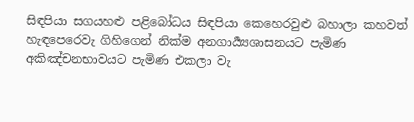සිඳපියා සගයහළු පළිබෝධය සිඳපියා කෙහෙරවුළු බහාලා කහවත් හැඳපෙරෙවැ ගිහිගෙන් නික්ම අනගාර්‍ය්‍යශාසනයට පැමිණ අකිඤ්චනභාවයට පැමිණ එකලා වැ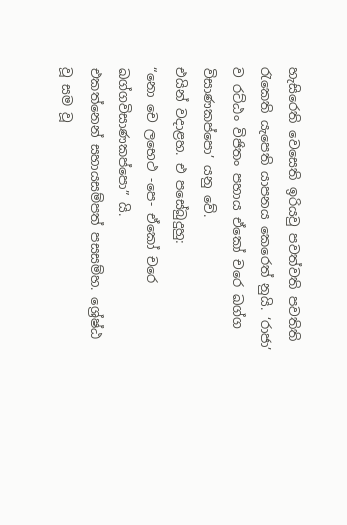හැසිරෙති වෙසෙති ඉරියවු පවත්වති පවතිති රැකෙති යැපෙති යාපනය කෙරෙත් නුයි. ‘රාජා’ ව රට්ඨං විජිතං පහාය ඒකෝ චරෙ ඛග්ග විසාණකප්පො’ යනු වේ.
එයින් වදාළහ. එ පසේබුදුහු:
“නො චෙ ලභෙථ -පෙ- ඒකෝ චරෙ ඛග්ගවිසාණකප්පො” යි.
එකත්නෙන් සහායසම්පත් පසසම්හ. ශ්‍රේෂ්ඨ වූ සම වූ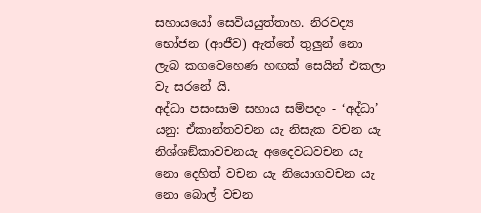සහායයෝ සෙවියයුත්තාහ. නිරවද්‍ය භෝජන (ආජීව) ඇත්තේ තුලුන් නො ලැබ කගවෙහෙණ හඟක් සෙයින් එකලා වැ සරනේ යි.
අද්ධා පසංසාම සහාය සම්පදං - ‘අද්ධා’ යනු: ඒකාන්තවචන යැ නිසැක වචන යැ නිශ්ශඞ්කාවචනයැ අදෛවධවචන යැ නො දෙහිත් වචන යැ නියොගවචන යැ නො බොල් වචන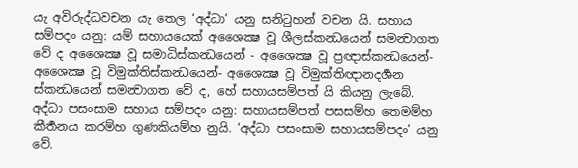යැ අවිරුද්ධවචන යැ තෙල ‘අද්ධා’ යනු සනිටුහන් වචන යි. සහාය සම්පදං යනු: යම් සහායයෙක් අශෛක්‍ෂ වූ ශීලස්කන්‍ධයෙන් සමන්‍වාගත වේ ද අශෛක්‍ෂ වූ සමාධිස්කන්‍ධයෙන් - අශෛක්‍ෂ වූ ප්‍රඥාස්කන්‍ධයෙන්- අශෛක්‍ෂ වූ විමුක්තිස්කන්‍ධයෙන්- අශෛක්‍ෂ වූ විමුක්තිඥානදර්‍ශන ස්කන්‍ධයෙන් සමන්‍වාගත වේ ද, හේ සහායසම්පත් යි කියනු ලැබේ. අද්ධා පසංසාම සහාය සම්පදං යනු: සහායසම්පත් පසසම්හ තෙමම්හ කීර්‍තනය කරම්හ ගුණකියම්හ නුයි. ‘අද්ධා පසංසාම සහායසම්පදං’ යනු වේ.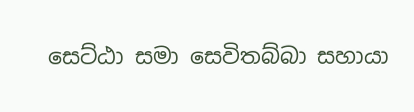සෙට්ඨා සමා සෙවිතබ්බා සහායා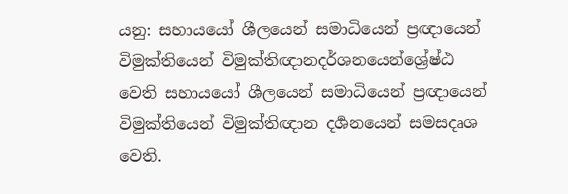යනු: සහායයෝ ශීලයෙන් සමාධියෙන් ප්‍රඥායෙන් විමුක්තියෙන් විමුක්තිඥානදර්ශනයෙන්ශ්‍රේෂ්ඨ වෙති සහායයෝ ශීලයෙන් සමාධියෙන් ප්‍රඥායෙන් විමුක්තියෙන් විමුක්තිඥාන දර්‍ශනයෙන් සමසදෘශ වෙති.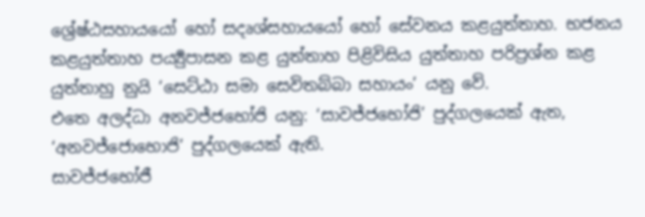ශ්‍රේෂ්ඨසහායයෝ හෝ සදෘශ්සහායයෝ හෝ සේවනය කළයුත්තාහ. භජනය කළයුත්තාහ පර්‍ය්‍යුපාසන කළ යුත්තාහ පිළිවිසිය යුත්තාහ පරිප්‍රශ්න කළ යුත්තාහු නුයි ‘සෙට්ඨා සමා සෙවිතබ්බා සහායං’ යනු වේ.
එතෙ අලද්ධා අනවජ්ජභෝජි යනු: ‘සාවජ්ජභෝජි’ පුද්ගලයෙක් ඇත, ‘අනවජ්ජොභොජි’ පුද්ගලයෙක් ඇති.
සාවජ්ජභෝජී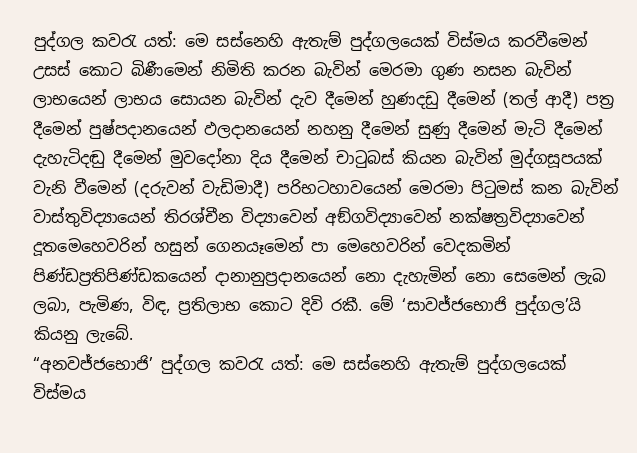පුද්ගල කවරැ යත්: මෙ සස්නෙහි ඇතැම් පුද්ගලයෙක් විස්මය කරවීමෙන් උසස් කොට බිණීමෙන් නිමිති කරන බැවින් මෙරමා ගුණ නසන බැවින් ලාභයෙන් ලාභය සොයන බැවින් දැව දීමෙන් හුණදඩු දීමෙන් (තල් ආදී) පත්‍ර දීමෙන් පුෂ්පදානයෙන් ඵලදානයෙන් නහනු දීමෙන් සුණු දීමෙන් මැටි දීමෙන් දැහැටිදඬු දීමෙන් මුවදෝනා දිය දීමෙන් චාටුබස් කියන බැවින් මුද්ගසූපයක් වැනි වීමෙන් (දරුවන් වැඩිමාදී) පරිභටහාවයෙන් මෙරමා පිටුමස් කන බැවින් වාස්තුවිද්‍යායෙන් තිරශ්චීන විද්‍යාවෙන් අඞ්ගවිද්‍යාවෙන් නක්ෂත්‍රවිද්‍යාවෙන් දූතමෙහෙවරින් හසුන් ගෙනයෑමෙන් පා මෙහෙවරින් වෙදකමින් පිණ්ඩප්‍රතිපිණ්ඩකයෙන් දානානුප්‍රදානයෙන් නො දැහැමින් නො සෙමෙන් ලැබ ලබා, පැමිණ, විඳ, ප්‍රතිලාභ කොට දිවි රකී. මේ ‘සාවජ්ජභොජි පුද්ගල’යි කියනු ලැබේ.
“අනවජ්ජභොජි’ පුද්ගල කවරැ යත්: මෙ සස්නෙහි ඇතැම් පුද්ගලයෙක් විස්මය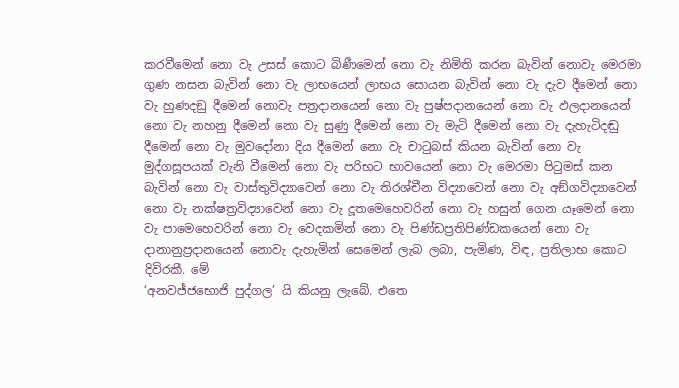කරවීමෙන් නො වැ උසස් කොට බිණීමෙන් නො වැ නිමිති කරන බැවින් නොවැ මෙරමා ගුණ නසන බැවින් නො වැ ලාභයෙන් ලාභය සොයන බැවින් නො වැ දැව දීමෙන් නො වැ හුණදඞු දීමෙන් නොවැ පත්‍රදානයෙන් නො වැ පුෂ්පදානයෙන් නො වැ ඵලදානයෙන් නො වැ නහනු දීමෙන් නො වැ සුණු දීමෙන් නො වැ මැටි දීමෙන් නො වැ දැහැටිදඬු දීමෙන් නො වැ මුවදෝනා දිය දීමෙන් නො වැ චාටුබස් කියන බැවින් නො වැ මුද්ගසූපයක් වැනි වීමෙන් නො වැ පරිභට භාවයෙන් නො වැ මෙරමා පිටුමස් කන බැවින් නො වැ වාස්තුවිද්‍යාවෙන් නො වැ තිරශ්චීන විද්‍යාවෙන් නො වැ අඞ්ගවිද්‍යාවෙන් නො වැ නක්ෂත්‍රවිද්‍යාවෙන් නො වැ දූතමෙහෙවරින් නො වැ හසුන් ගෙන යෑමෙන් නො වැ පාමෙහෙවරින් නො වැ වෙදකමින් නො වැ පිණ්ඩප්‍රතිපිණ්ඩකයෙන් නො වැ දානානුප්‍රදානයෙන් නොවැ දැහැමින් සෙමෙන් ලැබ ලබා, පැමිණ, විඳ, ප්‍රතිලාභ කොට දිවිරකී. මේ
‘අනවජ්ජභොජි පුද්ගල’ යි කියනු ලැබේ. එතෙ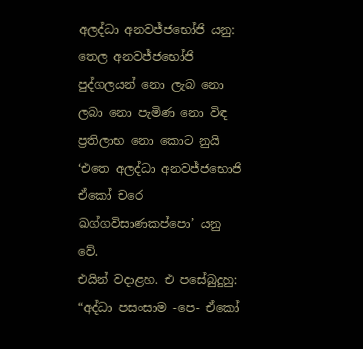අලද්ධා අනවජ්ජභෝජි යනු: තෙල අනවජ්ජභෝජි පුද්ගලයන් නො ලැබ නො ලබා නො පැමිණ නො විඳ ප්‍රතිලාභ නො කොට නුයි ‘එතෙ අලද්ධා අනවජ්ජභොජි ඒකෝ චරෙ ඛග්ගවිසාණකප්පො’ යනු වේ.
එයින් වදාළහ. එ පසේබුදුහු:
“අද්ධා පසංසාම -පෙ- ඒකෝ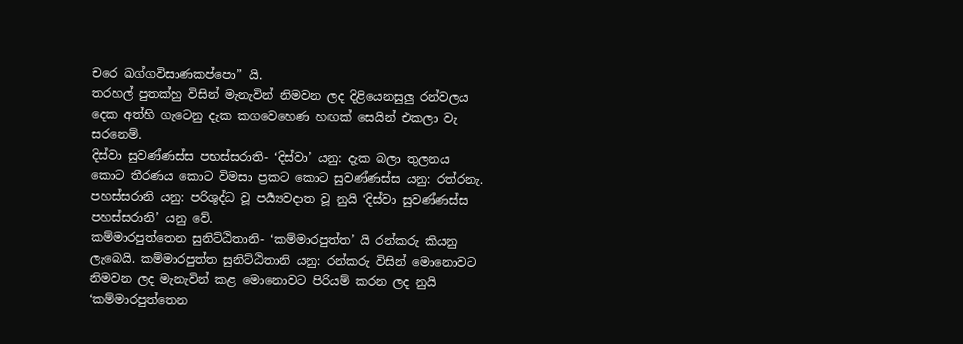චරෙ ඛග්ගවිසාණකප්පො” යි.
තරහල් පුතක්හු විසින් මැනැවින් නිමවන ලද දිළියෙනසුලු රන්වලය දෙක අත්හි ගැටෙනු දැක කගවෙහෙණ හඟක් සෙයින් එකලා වැ සරනෙම්.
දිස්වා සුවණ්ණස්ස පභස්සරාති- ‘දිස්වා’ යනු: දැක බලා තුලනය කොට තීරණය කොට විමසා ප්‍රකට කොට සුවණ්ණස්ස යනු: රත්රනැ. පහස්සරානි යනු: පරිශුද්ධ වූ පර්‍ය්‍යවදාත වූ නුයි ‘දිස්වා සුවණ්ණස්ස පහස්සරානි’ යනු වේ.
කම්මාරපුත්තෙන සුනිට්ඨිතානි- ‘කම්මාරපුත්ත’ යි රන්කරු කියනු ලැබෙයි. කම්මාරපුත්ත සුනිට්ඨිතානි යනු: රන්කරු විසින් මොනොවට නිමවන ලද මැනැවින් කළ මොනොවට පිරියම් කරන ලද නුයි ‘කම්මාරපුත්තෙන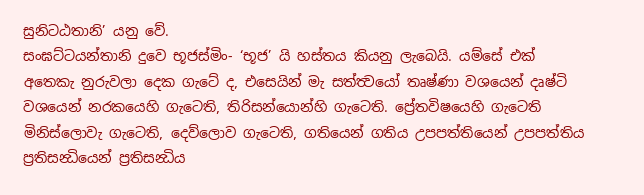සුනිටඨතානි’ යනු වේ.
සංඝට්ටයන්තානි දුවෙ භූජස්මිං- ‘භූජ’ යි හස්තය කියනු ලැබෙයි. යම්සේ එක් අතෙකැ නුරුවලා දෙක ගැටේ ද, එසෙයින් මැ සත්ත්‍වයෝ තෘෂ්ණා වශයෙන් දෘෂ්ටි වශයෙන් නරකයෙහි ගැටෙති, තිරිසන්යොන්හි ගැටෙති. ප්‍රේතවිෂයෙහි ගැටෙති මිනිස්ලොවැ ගැටෙති, දෙව්ලොව ගැටෙති, ගතියෙන් ගතිය උපපත්තියෙන් උපපත්තිය ප්‍රතිසන්‍ධියෙන් ප්‍රතිසන්‍ධිය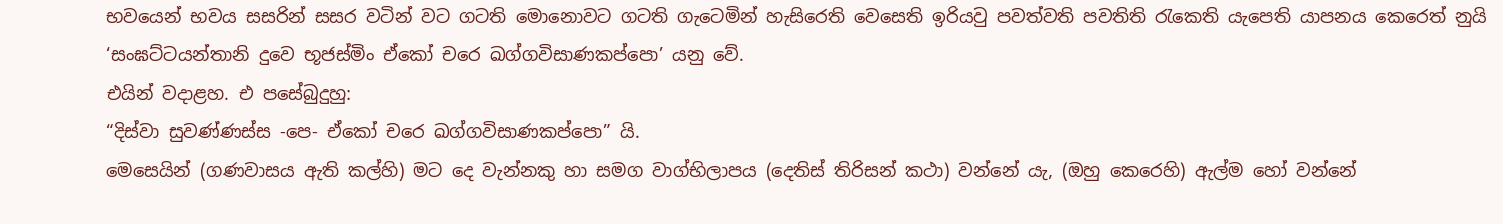භවයෙන් භවය සසරින් සසර වටින් වට ගටති මොනොවට ගටති ගැටෙමින් හැසිරෙති වෙසෙති ඉරියවු පවත්වති පවතිති රැකෙති යැපෙති යාපනය කෙරෙත් නුයි ‘සංඝට්ටයන්තානි දුවෙ භූජස්මිං ඒකෝ චරෙ ඛග්ගවිසාණකප්පො’ යනු වේ.
එයින් වදාළහ. එ පසේබුදුහු:
“දිස්වා සුවණ්ණස්ස -පෙ- ඒකෝ චරෙ ඛග්ගවිසාණකප්පො” යි.
මෙසෙයින් (ගණවාසය ඇති කල්හි) මට දෙ වැන්නකු හා සමග වාග්භිලාපය (දෙතිස් තිරිසන් කථා) වන්නේ යැ, (ඔහු කෙරෙහි) ඇල්ම හෝ වන්නේ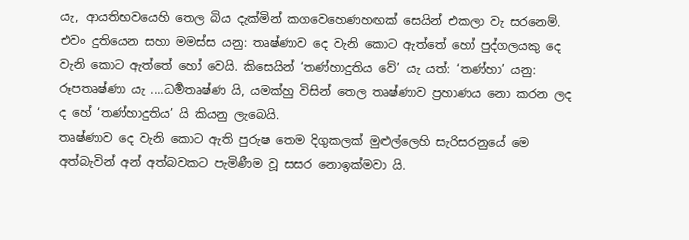යැ, ආයතිභවයෙහි තෙල බිය දැක්මින් කගවෙහෙණහඟක් සෙයින් එකලා වැ සරනෙම්.
එවං දුතියෙන සහා මමස්ස යනු: තෘෂ්ණාව දෙ වැනි කොට ඇත්තේ හෝ පුද්ගලයකු දෙ වැනි කොට ඇත්තේ හෝ වෙයි. කිසෙයින් ‘තණ්හාදුතිය වේ’ යැ යත්: ‘තණ්හා’ යනු: රූපතෘෂ්ණා යැ ....ධර්‍මතෘෂ්ණ යි, යමක්හු විසින් තෙල තෘෂ්ණාව ප්‍රහාණය නො කරන ලද ද හේ ‘තණ්හාදුතිය’ යි කියනු ලැබෙයි.
තෘෂ්ණාව දෙ වැනි කොට ඇති පුරුෂ තෙම දිගුකලක් මුළුල්ලෙහි සැරිසරනුයේ මෙ අත්බැවින් අන් අත්බවකට පැමිණීම වූ සසර නොඉක්මවා යි.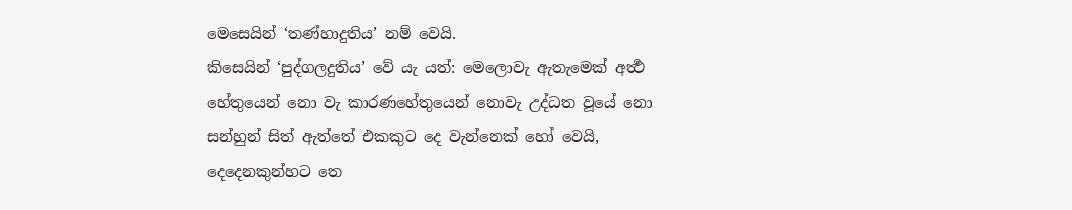මෙසෙයින් ‘තණ්හාදුතිය’ නම් වෙයි.
කිසෙයින් ‘පුද්ගලදුතිය’ වේ යැ යත්: මෙලොවැ ඇතැමෙක් අර්‍ත්‍ථ හේතුයෙන් නො වැ කාරණහේතුයෙන් නොවැ උද්ධත වූයේ නො සන්හුන් සිත් ඇත්තේ එකකුට දෙ වැන්නෙක් හෝ වෙයි, දෙදෙනකුන්හට තෙ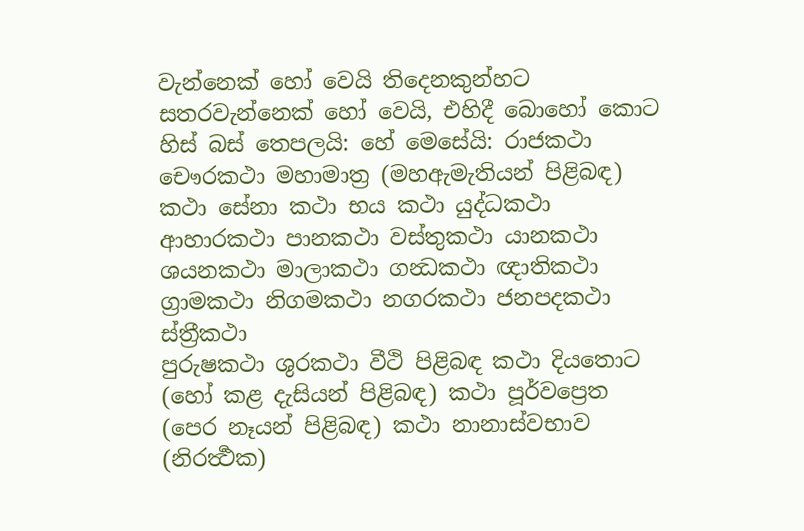වැන්නෙක් හෝ වෙයි තිදෙනකුන්හට සතරවැන්නෙක් හෝ වෙයි, එහිදී බොහෝ කොට හිස් බස් තෙපලයි: හේ මෙසේයි: රාජකථා චෞරකථා මහාමාත්‍ර (මහඇමැතියන් පිළිබඳ) කථා සේනා කථා භය කථා යුද්ධකථා ආහාරකථා පානකථා වස්තුකථා යානකථා ශයනකථා මාලාකථා ගන්‍ධකථා ඥාතිකථා ග්‍රාමකථා නිගමකථා නගරකථා ජනපදකථා ස්ත්‍රීකථා
පුරුෂකථා ශුරකථා වීථි පිළිබඳ කථා දියතොට (හෝ කළ දැසියන් පිළිබඳ) කථා පූර්වප්‍රෙත (පෙර නෑයන් පිළිබඳ) කථා නානාස්වභාව (නිරර්‍ත්‍ථක)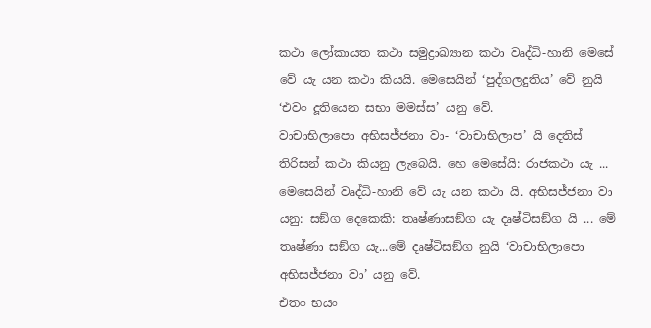කථා ලෝකායත කථා සමුද්‍රාඛ්‍යාන කථා වෘද්ධි-හානි මෙසේ වේ යැ යන කථා කියයි. මෙසෙයින් ‘පුද්ගලදුතිය’ වේ නුයි ‘එවං දූතියෙන සභා මමස්ස’ යනු වේ.
වාචාභිලාපො අභිසජ්ජනා වා- ‘වාචාභිලාප’ යි දෙතිස් තිරිසන් කථා කියනු ලැබෙයි. හෙ මෙසේයි: රාජකථා යැ ... මෙසෙයින් වෘද්ධි-හානි වේ යැ යන කථා යි. අභිසජ්ජනා වා යනු: සඞ්ග දෙකෙකි: තෘෂ්ණාසඞ්ග යැ දෘෂ්ටිසඞ්ග යි ... මේ තෘෂ්ණා සඞ්ග යැ...මේ දෘෂ්ටිසඞ්ග නුයි ‘වාචාභිලාපො අභිසජ්ජනා වා’ යනු වේ.
එතං භයං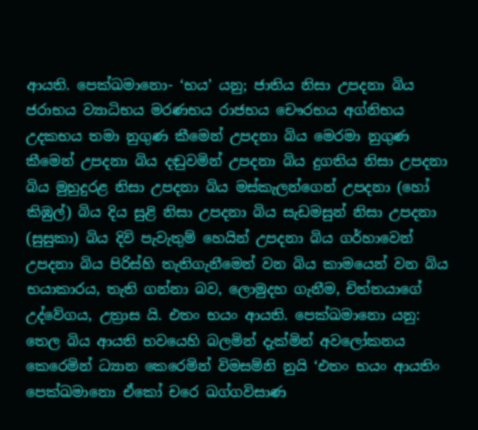ආයති. පෙක්ඛමානො- ‘භය’ යනු; ජාතිය නිසා උපදනා බිය ජරාභය ව්‍යාධිභය මරණභය රාජභය චෞරභය අග්නිභය උදකභය තමා නුගුණ කීමෙන් උපදනා බිය මෙරමා නුගුණ කීමෙන් උපදනා බිය දඬුවමින් උපදනා බිය දුගතිය නිසා උපදනා බිය මුහුදුරළ නිසා උපදනා බිය මස්කැලන්ගෙන් උපදනා (හෝ කිඹුල්) බිය දිය සුළි නිසා උපදනා බිය සැඩමසුන් නිසා උපදනා (සුසුකා) බිය දිවි පැවැතුම් හෙයින් උපදනා බිය ගර්හාවෙන් උපදනා බිය පිරිස්හි තැතිගැනීමෙන් වන බිය කාමයෙන් වන බිය භයාකාරය, තැති ගන්නා බව, ලොමුදහ ගැනීම, චිත්තයාගේ උද්වේගය, උත්‍රාස යි. එතං භයං ආයති. පෙක්ඛමානො යනු: තෙල බිය ආයති භවයෙහි බලමින් දැක්මින් අවලෝකනය කෙරෙමින් ධ්‍යාන කෙරෙමින් විමසම්නි නුයි ‘එතං භයං ආයතිං පෙක්ඛමානො ඒකෝ චරෙ ඛග්ගවිසාණ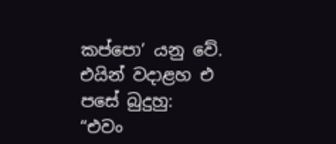කප්පො’ යනු වේ.
එයින් වදාළහ එ පසේ බුදුහු:
“එවං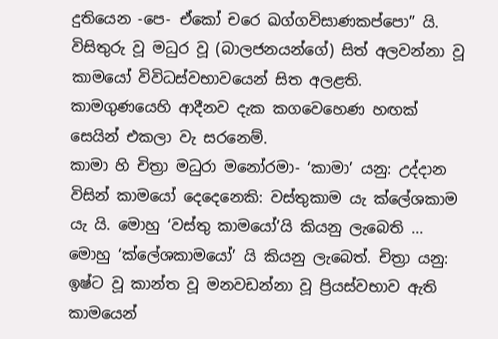දුතියෙන -පෙ- ඒකෝ චරෙ ඛග්ගවිසාණකප්පො” යි.
විසිතුරු වූ මධුර වූ (බාලජනයන්ගේ) සිත් අලවන්නා වූ කාමයෝ විවිධස්වභාවයෙන් සිත අලළති. කාමගුණයෙහි ආදීනව දැක කගවෙහෙණ හඟක් සෙයින් එකලා වැ සරනෙම්.
කාමා හි චිත්‍රා මධුරා මනෝරමා- ‘කාමා’ යනු: උද්දාන විසින් කාමයෝ දෙදෙනෙකි: වස්තුකාම යැ ක්ලේශකාම යැ යි. මොහු ‘වස්තු කාමයෝ’යි කියනු ලැබෙති ... මොහු ‘ක්ලේශකාමයෝ’ යි කියනු ලැබෙත්. චිත්‍රා යනු: ඉෂ්ට වූ කාන්ත වූ මනවඩන්නා වූ ප්‍රියස්වභාව ඇති කාමයෙන්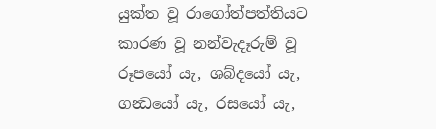යුක්ත වූ රාගෝත්පත්තියට කාරණ වූ නන්වැදෑරුම් වූ රූපයෝ යැ, ශබ්දයෝ යැ, ගන්‍ධයෝ යැ, රසයෝ යැ,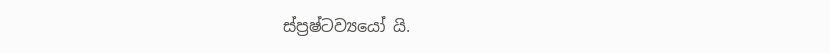ස්ප්‍රෂ්ටව්‍යයෝ යි.